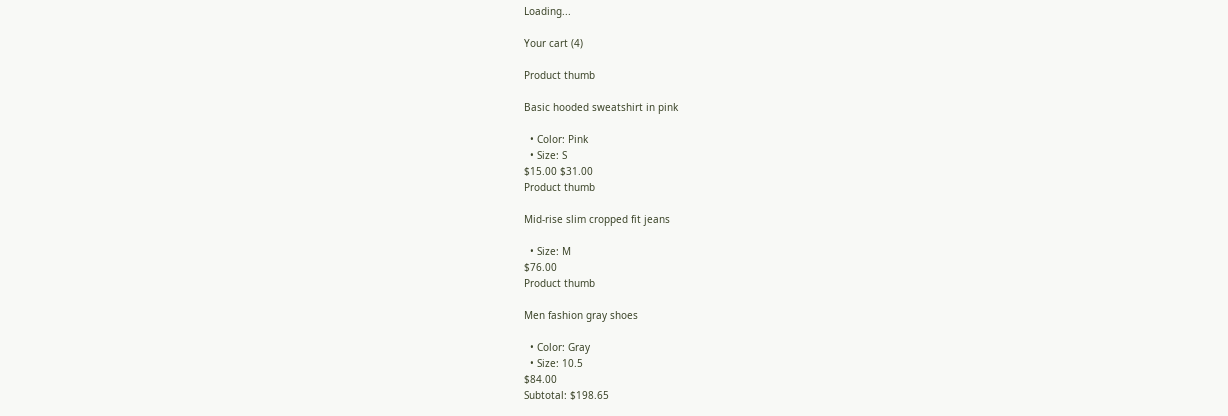Loading...

Your cart (4)

Product thumb

Basic hooded sweatshirt in pink

  • Color: Pink
  • Size: S
$15.00 $31.00
Product thumb

Mid-rise slim cropped fit jeans

  • Size: M
$76.00
Product thumb

Men fashion gray shoes

  • Color: Gray
  • Size: 10.5
$84.00
Subtotal: $198.65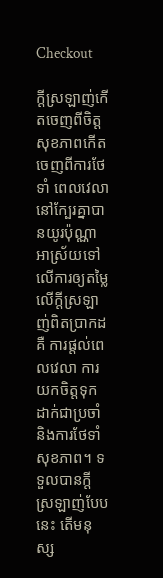Checkout

ក្តីស្រឡាញ់កើតចេញពីចិត្ត សុខភាពកើតចេញពីការថែទាំ ពេលវេលានៅក្បែរគ្នាបានយូរប៉ុណ្ណាអាស្រ័យទៅលើការឲ្យតម្លៃលើក្តីស្រឡាញ់ពិតប្រាកដគឺ ការផ្តល់ពេលវេលា ការយកចិត្តទុកដាក់ជាប្រចាំ និងការថែទាំសុខភាព។ ទទួលបានក្តីស្រឡាញ់បែបនេះ តើមនុស្ស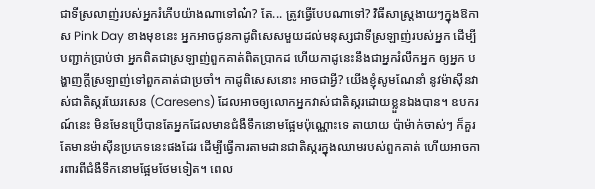ជាទីស្រលាញ់របស់អ្នករំភើបយ៉ាងណាទៅណ៎? តែ... ត្រូវធ្វើបែបណាទៅ? វិធីសាស្ត្រងាយៗក្នុងឱកាស Pink Day ខាងមុខនេះ អ្នកអាចជូនកាដូពិសេសមួយដល់មនុស្សជាទីស្រឡាញ់របស់អ្នក ដើម្បីបញ្ជាក់ប្រាប់ថា អ្នកពិតជាស្រឡាញ់ពួកគាត់ពិតប្រាកដ ហើយកាដូនេះនឹងជាអ្នករំលឹកអ្នក ឲ្យអ្នក បង្ហាញក្តីស្រឡាញ់ទៅពួកគាត់ជាប្រចាំ។ កាដូពិសេសនោះ អាចជាអ្វី? យើងខ្ញុំសូមណែនាំ នូវម៉ាស៊ីនវាស់ជាតិស្ករឃែរសេន (Caresens) ដែលអាចឲ្យលោកអ្នកវាស់ជាតិស្ករដោយខ្លួនឯងបាន។ ឧបករណ៍នេះ មិនមែនប្រើបានតែអ្នកដែលមានជំងឺទឹកនោមផ្អែមប៉ុណ្ណោះទេ តាយាយ ប៉ាម៉ាក់ចាស់ៗ ក៏គួរតែមានម៉ាស៊ីនប្រភេទនេះផងដែរ ដើម្បីធ្វើការតាមដានជាតិស្ករក្នុងឈាមរបស់ពួកគាត់ ហើយអាចការពារពីជំងឺទឹកនោមផ្អែមថែមទៀត។ ពេល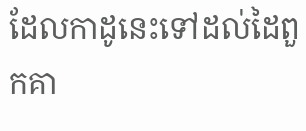ដែលកាដូនេះទៅដល់ដៃពួកគា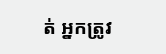ត់ អ្នកត្រូវ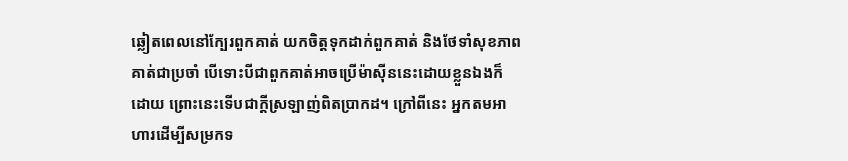ឆ្លៀតពេលនៅក្បែរពួកគាត់ យកចិត្តទុកដាក់ពួកគាត់ និងថែទាំសុខភាពគាត់ជាប្រចាំ បើទោះបីជាពួកគាត់អាចប្រើម៉ាស៊ីននេះដោយខ្លួនឯងក៏ដោយ ព្រោះនេះទើបជាក្តីស្រឡាញ់ពិតប្រាកដ។ ក្រៅពីនេះ អ្នកតមអាហារដើម្បីសម្រកទ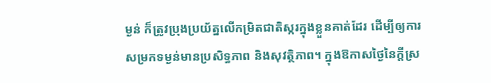ម្ងន់ ក៏ត្រូវប្រុងប្រយ័ត្នលើកម្រិតជាតិស្ករក្នុងខ្លួនគាត់ដែរ ដើម្បីឲ្យការសម្រកទម្ងន់មានប្រសិទ្ធភាព និងសុវត្ថិភាព។ ក្នុងឱកាសថ្ងៃនៃក្តីស្រ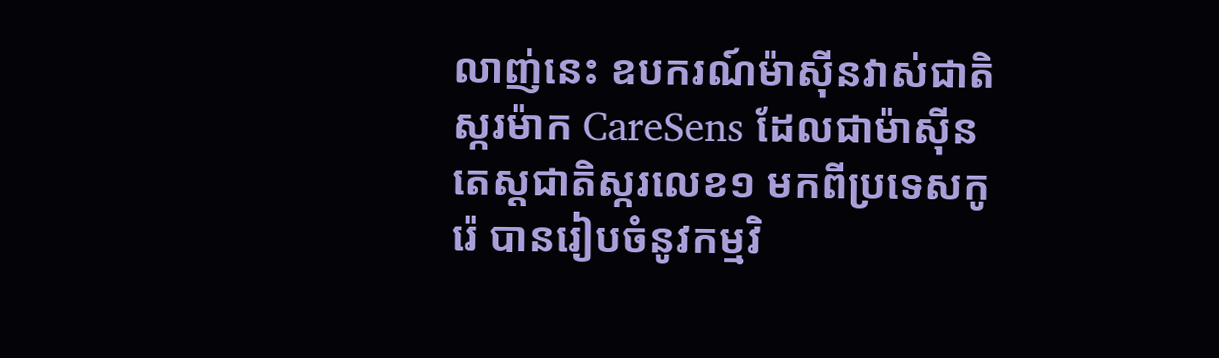លាញ់នេះ ឧបករណ៍ម៉ាស៊ីនវាស់ជាតិស្ករម៉ាក CareSens ដែលជាម៉ាស៊ីនតេស្តជាតិស្ករលេខ១ មកពីប្រទេសកូរ៉េ បានរៀបចំនូវកម្មវិ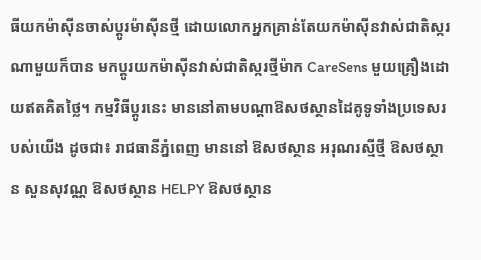ធីយកម៉ាស៊ីនចាស់ប្តូរម៉ាស៊ីនថ្មី ដោយលោកអ្នកគ្រាន់តែយកម៉ាស៊ីនវាស់ជាតិស្ករណាមួយក៏បាន មកប្តូរយកម៉ាស៊ីនវាស់ជាតិស្ករថ្មីម៉ាក CareSens មួយគ្រឿងដោយឥតគិតថ្លៃ។ កម្មវិធីប្តូរនេះ មាននៅតាមបណ្តាឱសថស្ថានដៃគូទូទាំងប្រទេសរបស់យើង ដូចជា៖ រាជធានីភ្នំពេញ មាននៅ ឱសថស្ថាន អរុណរស្មីថ្មី ឱសថស្ថាន សួនសុវណ្ណ ឱសថស្ថាន HELPY ឱសថស្ថាន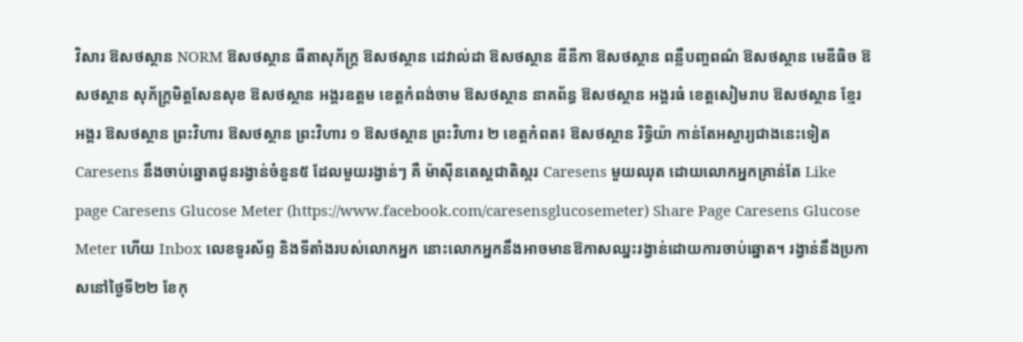វិសារ ឱសថស្ថាន NORM ឱសថស្ថាន ធីតាសុភ័ក្ត្រ ឱសថស្ថាន ដេវាល់ដា ឱសថស្ថាន ឌីនីកា ឱសថស្ថាន ពន្លឺបញ្ចពណ៌ ឱសថស្ថាន មេឌីធិច ឱសថស្ថាន សុភ័ក្ត្រមិត្តសែនសុខ ឱសថស្ថាន អង្គរឧត្តម ខេត្តកំពង់ចាម ឱសថស្ថាន នាគព័ន្ធ ឱសថស្ថាន អង្គរធំ ខេត្តសៀមរាប ឱសថស្ថាន ខ្មែរ អង្គរ ឱសថស្ថាន ព្រះវិហារ ឱសថស្ថាន ព្រះវិហារ ១ ឱសថស្ថាន ព្រះវិហារ ២ ខេត្តកំពត៖ ឱសថស្ថាន រិទ្ធិយ៉ា កាន់តែអស្ចារ្យជាងនេះទៀត Caresens នឹងចាប់ឆ្នោតជូនរង្វាន់ចំនួន៥ ដែលមួយរង្វាន់ៗ គឺ ម៉ាស៊ីនតេស្តជាតិស្ករ Caresens មួយឈុត ដោយលោកអ្នកគ្រាន់តែ Like page Caresens Glucose Meter (https://www.facebook.com/caresensglucosemeter) Share Page Caresens Glucose Meter ហើយ Inbox លេខទូរស័ព្ទ និងទីតាំងរបស់លោកអ្នក នោះលោកអ្នកនឹងអាចមានឱកាសឈ្នះរង្វាន់ដោយការចាប់ឆ្នោត។ រង្វាន់នឹងប្រកាសនៅថ្ងៃទី២២ ខែកុ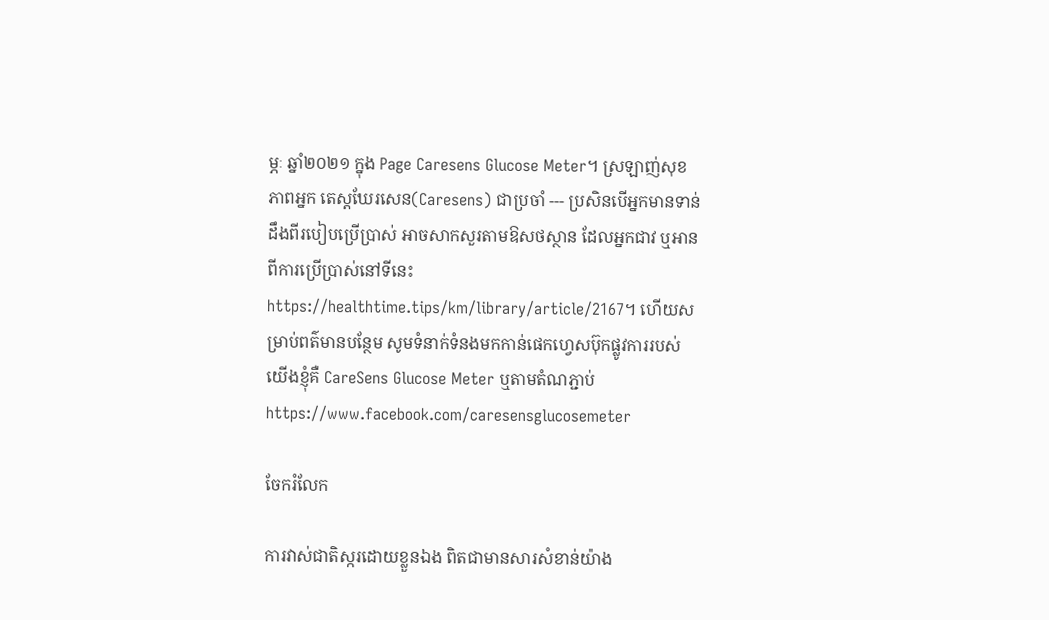ម្ភៈ ឆ្នាំ២០២១ ក្នុង Page Caresens Glucose Meter។ ស្រឡាញ់សុខភាពអ្នក តេស្តឃែរសេន(Caresens) ជាប្រចាំ --- ប្រសិនបើអ្នកមានទាន់ដឹងពីរបៀបប្រើប្រាស់ អាចសាកសួរតាមឱសថស្ថាន ដែលអ្នកជាវ ឬអានពីការប្រើប្រាស់នៅទីនេះ https://healthtime.tips/km/library/article/2167។ ហើយសម្រាប់ពត៌មានបន្ថែម សូមទំនាក់ទំនងមកកាន់ផេកហ្វេសប៊ុកផ្លូវការរបស់យើងខ្ញុំគឺ CareSens Glucose Meter ឬតាមតំណភ្ជាប់ https://www.facebook.com/caresensglucosemeter

ចែករំលែក

ការវាស់ជាតិស្ករដោយខ្លួនឯង ពិតជាមានសារសំខាន់យ៉ាង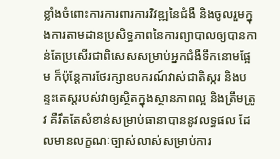ខ្លាំងចំពោះការការពារការវិវឌ្ឍនៃជំងឺ និងចូលរួមក្នុងការតាមដានប្រសិទ្ធភាពនៃការព្យាបាលឲ្យបានកាន់តែប្រសើរជាពិសេសសម្រាប់អ្នកជំងឺទឹកនោមផ្អែម ក៏ប៉ុន្តែការថែរក្សាឧបករណ៍វាស់ជាតិស្ករ និងបន្ទះតេស្តរបស់វាឲ្យស្ថិតក្នុងស្ថានភាពល្អ និងត្រឹមត្រូវ គឺរឹតតែសំខាន់សម្រាប់ធានាបាននូវលទ្ធផល ដែលមានលក្ខណៈច្បាស់លាស់សម្រាប់ការ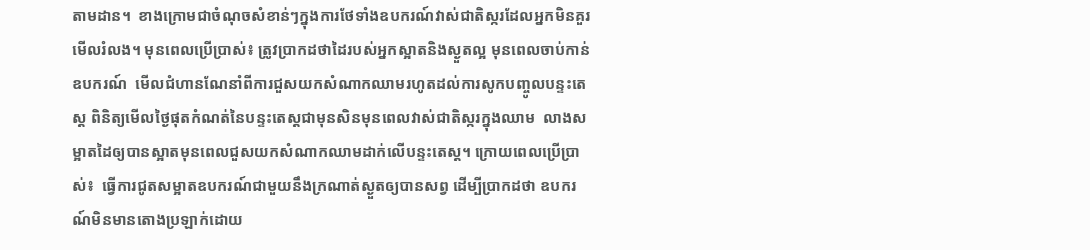តាមដាន។  ខាងក្រោមជាចំណុចសំខាន់ៗក្នុងការថែទាំងឧបករណ៍វាស់ជាតិស្ករដែលអ្នកមិនគួរមើលរំលង។ មុនពេលប្រើប្រាស់៖ ត្រូវប្រាកដថាដៃរបស់អ្នកស្អាតនិងស្ងួតល្អ មុនពេលចាប់កាន់ឧបករណ៍  មើលជំហានណែនាំពីការជួសយកសំណាកឈាមរហូតដល់ការសូកបញ្ចូលបន្ទះតេស្ត ពិនិត្យមើលថ្ងៃផុតកំណត់នៃបន្ទះតេស្តជាមុនសិនមុនពេលវាស់ជាតិស្ករក្នុងឈាម  លាងសម្អាតដៃឲ្យបានស្អាតមុនពេលជួសយកសំណាកឈាមដាក់លើបន្ទះតេស្ត។ ក្រោយពេលប្រើប្រាស់៖  ធ្វើការជូតសម្អាតឧបករណ៍ជាមួយនឹងក្រណាត់ស្ងួតឲ្យបានសព្វ ដើម្បីប្រាកដថា ឧបករណ៍មិនមានតោងប្រឡាក់ដោយ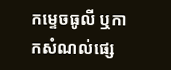កម្ទេចធូលី ឬកាកសំណល់ផ្សេ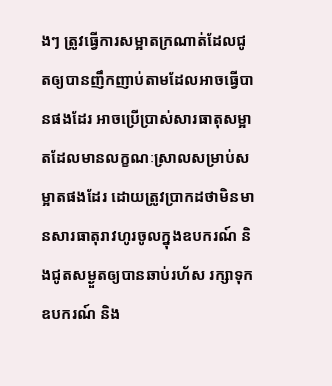ងៗ ត្រូវធ្វើការសម្អាតក្រណាត់ដែលជូតឲ្យបានញឹកញាប់តាមដែលអាចធ្វើបានផងដែរ អាចប្រើប្រាស់សារធាតុសម្អាតដែលមានលក្ខណៈស្រាលសម្រាប់សម្អាតផងដែរ ដោយត្រូវប្រាកដថាមិនមានសារធាតុរាវហូរចូលក្នុងឧបករណ៍ និងជូតសម្ងួតឲ្យបានឆាប់រហ័ស រក្សាទុកឧបករណ៍ និង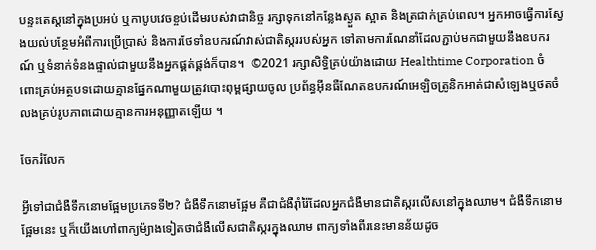បន្ទះតេស្តនៅក្នុងប្រអប់ ឬកាបូបវេចខ្ចប់ដើមរបស់វាជានិច្ច រក្សាទុកនៅកន្លែងស្ងួត ស្អាត និងត្រជាក់គ្រប់ពេល។ អ្នកអាចធ្វើការស្វែងយល់បន្ថែមអំពីការប្រើប្រាស់ និងការថែទាំឧបករណ៍វាស់ជាតិស្កររបស់អ្នក ទៅតាមការណែនាំដែលភ្ជាប់មកជាមួយនឹងឧបករណ៍ ឬទំនាក់ទំនងផ្ទាល់ជាមួយនឹងអ្នកផ្គត់ផ្គង់ក៏បាន។  ©2021 រក្សាសិទ្ធិគ្រប់យ៉ាងដោយ Healthtime Corporation ចំពោះគ្រប់អត្ថបទដោយគ្មានផ្នែកណាមួយត្រូវបោះពុម្ពផ្សាយចូល ប្រព័ន្ធអ៊ីនធឺណែតឧបករណ៍អេឡិចត្រូនិកអាត់ជាសំឡេងឬថតចំលងគ្រប់រូបភាពដោយគ្មានការអនុញ្ញាតឡើយ ។

ចែករំលែក

អ្វីទៅជាជំងឺទឹកនោមផ្អែមប្រភេទទី២? ជំងឺទឹកនោមផ្អែម គឺជាជំងឺរ៉ាំរ៉ៃដែលអ្នកជំងឺមានជាតិស្ករលើសនៅក្នុងឈាម។ ជំងឺទឹកនោមផ្អែមនេះ ឬក៏យើងហៅពាក្យម៉្យាងទៀតថាជំងឺលើសជាតិស្ករក្នុងឈាម ពាក្យទាំងពីរនេះមានន័យដូច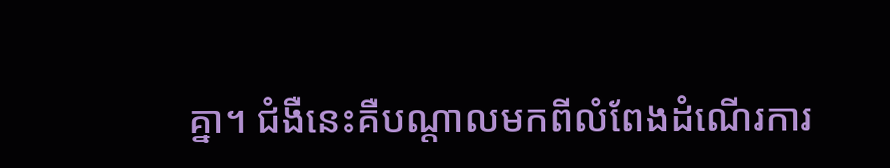គ្នា។ ជំងឺនេះគឺបណ្តាលមកពីលំពែងដំណើរការ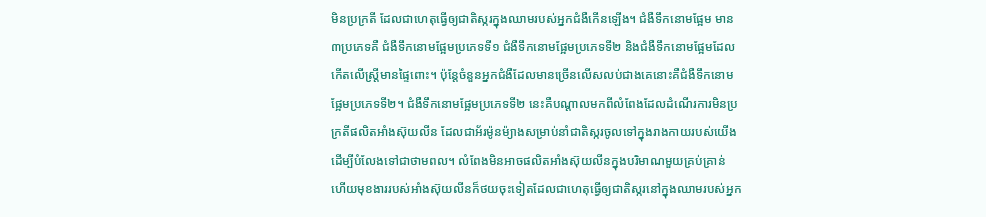មិនប្រក្រតី ដែលជាហេតុធ្វើឲ្យជាតិស្ករក្នុងឈាមរបស់អ្នកជំងឺកើនឡើង។ ជំងឺទឹកនោមផ្អែម មាន៣ប្រភេទគឺ ជំងឺទឹកនោមផ្អែមប្រភេទទី១ ជំងឺទឹកនោមផ្អែមប្រភេទទី២ និងជំងឺទឹកនោមផ្អែមដែលកើតលើស្ត្រីមានផ្ទៃពោះ។ ប៉ុន្តែចំនួនអ្នកជំងឺដែលមានច្រើនលើសលប់ជាងគេនោះគឺជំងឺទឹកនោមផ្អែមប្រភេទទី២។ ជំងឺទឹកនោមផ្អែមប្រភេទទី២ នេះគឺបណ្តាលមកពីលំពែងដែលដំណើរការមិនប្រក្រតីផលិតអាំងស៊ុយលីន ដែលជាអ័រម៉ូនម៉្យាងសម្រាប់នាំជាតិស្ករចូលទៅក្នុងរាងកាយរបស់យើងដើម្បីបំលែងទៅជាថាមពល។ លំពែងមិនអាចផលិតអាំងស៊ុយលីនក្នុងបរិមាណមួយគ្រប់គ្រាន់ ហើយមុខងាររបស់អាំងស៊ុយលីនក៏ថយចុះទៀតដែលជាហេតុធ្វើឲ្យជាតិស្ករនៅក្នុងឈាមរបស់អ្នក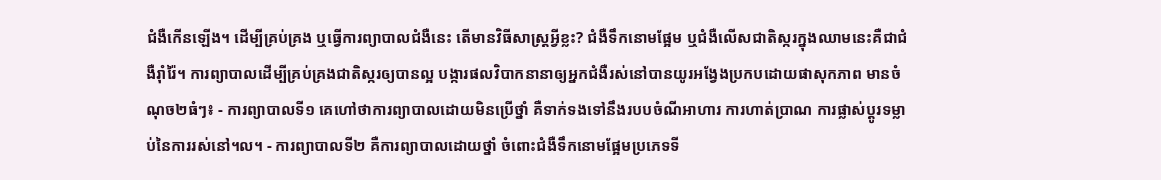ជំងឺកើនឡើង។ ដើម្បីគ្រប់គ្រង ឬធ្វើការព្យាបាលជំងឺនេះ តើមានវិធីសាស្រ្តអ្វីខ្លះ? ជំងឺទឹកនោមផ្អែម ឬជំងឺលើសជាតិស្ករក្នុងឈាមនេះគឺជាជំងឺរ៉ាំរ៉ៃ។ ការព្យាបាលដើម្បីគ្រប់គ្រងជាតិស្ករឲ្យបានល្អ បង្ការផលវិបាកនានាឲ្យអ្នកជំងឺរស់នៅបានយូរអង្វែងប្រកបដោយផាសុកភាព មានចំណុច២ធំៗ៖ - ការព្យាបាលទី១ គេហៅថាការព្យាបាលដោយមិនប្រើថ្នាំ គឺទាក់ទងទៅនឹងរបបចំណីអាហារ ការហាត់ប្រាណ ការផ្លាស់ប្តូរទម្លាប់នៃការរស់នៅ។ល។ - ការព្យាបាលទី២ គឺការព្យាបាលដោយថ្នាំ ចំពោះជំងឺទឹកនោមផ្អែមប្រភេទទី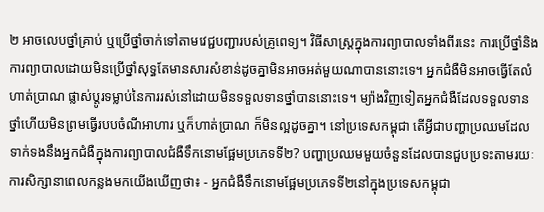២ អាចលេបថ្នាំគ្រាប់ ឬប្រើថ្នាំចាក់ទៅតាមវេជ្ជបញ្ជារបស់គ្រូពេទ្យ។ វិធីសាស្រ្តក្នុងការព្យាបាលទាំងពីរនេះ ការប្រើថ្នាំនិងការព្យាបាលដោយមិនប្រើថ្នាំសុទ្ធតែមានសារសំខាន់ដូចគ្នាមិនអាចអត់មួយណាបាននោះទេ។ អ្នកជំងឺមិនអាចធ្វើតែលំហាត់ប្រាណ ផ្លាស់ប្តូរទម្លាប់នៃការរស់នៅដោយមិនទទួលទានថ្នាំបាននោះទេ។ ម្យ៉ាងវិញទៀតអ្នកជំងឺដែលទទួលទានថ្នាំហើយមិនព្រមធ្វើរបបចំណីអាហារ ឬក៏ហាត់ប្រាណ ក៏មិនល្អដូចគ្នា។ នៅប្រទេសកម្ពុជា តើអ្វីជាបញ្ហាប្រឈមដែលទាក់ទងនឹងអ្នកជំងឺក្នុងការព្យាបាលជំងឺទឹកនោមផ្អែមប្រភេទទី២? បញ្ហាប្រឈមមួយចំនួនដែលបានជួបប្រទះតាមរយៈការសិក្សានាពេលកន្លងមកយើងឃើញថា៖ - អ្នកជំងឺទឹកនោមផ្អែមប្រភេទទី២នៅក្នុងប្រទេសកម្ពុជា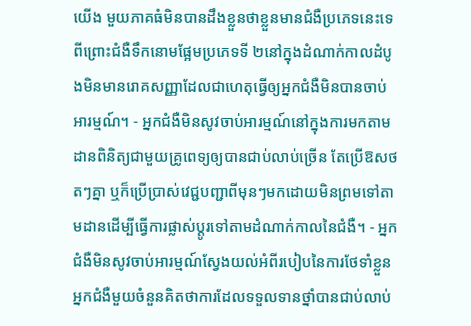យើង មួយភាគធំមិនបានដឹងខ្លួនថាខ្លួនមានជំងឺប្រភេទនេះទេ ពីព្រោះជំងឺទឹកនោមផ្អែមប្រភេទទី ២នៅក្នុងដំណាក់កាលដំបូងមិនមានរោគសញ្ញាដែលជាហេតុធ្វើឲ្យអ្នកជំងឺមិនបានចាប់អារម្មណ៍។ - អ្នកជំងឺមិនសូវចាប់អារម្មណ៍នៅក្នុងការមកតាមដានពិនិត្យជាមួយគ្រូពេទ្យឲ្យបានជាប់លាប់ច្រើន តែប្រើឱសថតៗគ្នា ឬក៏ប្រើប្រាស់វេជ្ជបញ្ជាពីមុនៗមកដោយមិនព្រមទៅតាមដានដើម្បីធ្វើការផ្លាស់ប្តូរទៅតាមដំណាក់កាលនៃជំងឺ។ - អ្នកជំងឺមិនសូវចាប់អារម្មណ៍ស្វែងយល់អំពីរបៀបនៃការថែទាំខ្លួន អ្នកជំងឺមួយចំនួនគិតថាការដែលទទួលទានថ្នាំបានជាប់លាប់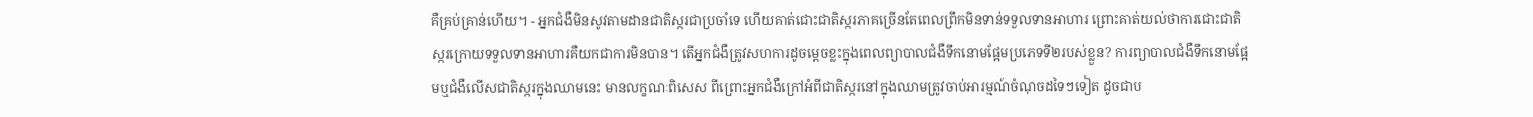គឺគ្រប់គ្រាន់ហើយ។ - អ្នកជំងឺមិនសូវតាមដានជាតិស្ករជាប្រចាំទេ ហើយគាត់ជោះជាតិស្ករភាគច្រើនតែពេលព្រឹកមិនទាន់ទទួលទានអាហារ ព្រោះគាត់យល់ថាការជោះជាតិស្ករក្រោយទទួលទានអាហារគឺយកជាការមិនបាន។ តើអ្នកជំងឺត្រូវសហការដូចម្តេចខ្លះក្នុងពេលព្យាបាលជំងឺទឹកនោមផ្អែមប្រភេទទី២របស់ខ្លួន? ការព្យាបាលជំងឺទឹកនោមផ្អែមឬជំងឺលើសជាតិស្ករក្នុងឈាមនេះ មានលក្ខណៈពិសេស ពីព្រោះអ្នកជំងឺក្រៅអំពីជាតិស្ករនៅក្នុងឈាមត្រូវចាប់អារម្មណ៍ចំណុចដទៃៗទៀត ដូចជាប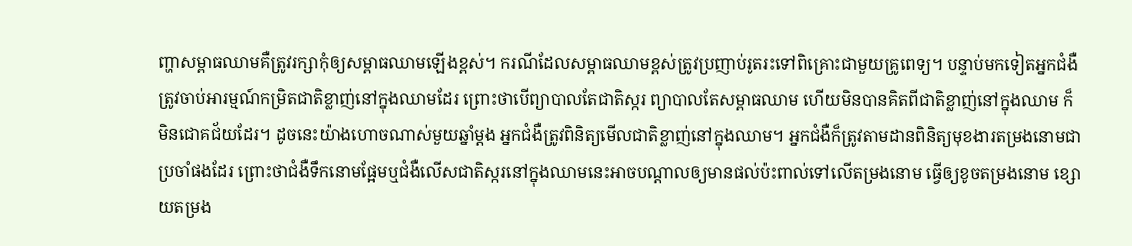ញ្ហាសម្ពាធឈាមគឺត្រូវរក្សាកុំឲ្យសម្ពាធឈាមឡើងខ្ពស់។ ករណីដែលសម្ពាធឈាមខ្ពស់ត្រូវប្រញាប់រូតរះទៅពិគ្រោះជាមួយគ្រូពេទ្យ។ បន្ទាប់មកទៀតអ្នកជំងឺ ត្រូវចាប់អារម្មណ៍កម្រិតជាតិខ្លាញ់នៅក្នុងឈាមដែរ ព្រោះថាបើព្យាបាលតែជាតិស្ករ ព្យាបាលតែសម្ពាធឈាម ហើយមិនបានគិតពីជាតិខ្លាញ់នៅក្នុងឈាម ក៏មិនជោគជ័យដែរ។ ដូចនេះយ៉ាងហោចណាស់មួយឆ្នាំម្តង អ្នកជំងឺត្រូវពិនិត្យមើលជាតិខ្លាញ់នៅក្នុងឈាម។ អ្នកជំងឺក៏ត្រូវតាមដានពិនិត្យមុខងារតម្រងនោមជាប្រចាំផងដែរ ព្រោះថាជំងឺទឹកនោមផ្អែមឬជំងឺលើសជាតិស្ករនៅក្នុងឈាមនេះអាចបណ្តាលឲ្យមានផល់ប៉ះពាល់ទៅលើតម្រងនោម ធ្វើឲ្យខូចតម្រងនោម ខ្សោយតម្រង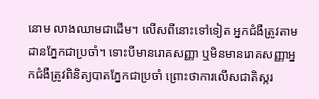នោម លាងឈាមជាដើម។ លើសពីនោះទៅទៀត អ្នកជំងឺត្រូវតាមដានភ្នែកជាប្រចាំ។ ទោះបីមានរោគសញ្ញា ឬមិនមានរោគសញ្ញាអ្នកជំងឺត្រូវពិនិត្យបាតភ្នែកជាប្រចាំ ព្រោះថាការលើសជាតិស្ករ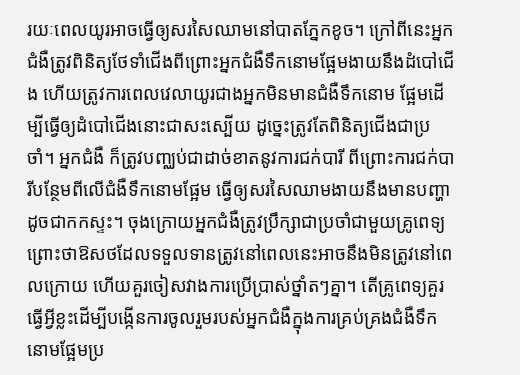រយៈពេលយូរអាចធ្វើឲ្យសរសៃឈាមនៅបាតភ្នែកខូច។ ក្រៅពីនេះអ្នកជំងឺត្រូវពិនិត្យថែទាំជើងពីព្រោះអ្នកជំងឺទឹកនោមផ្អែមងាយនឹងដំបៅជើង ហើយត្រូវការពេលវេលាយូរជាងអ្នកមិនមានជំងឺទឹកនោម ផ្អែមដើម្បីធ្វើឲ្យដំបៅជើងនោះជាសះស្បើយ ដូច្នេះត្រូវតែពិនិត្យជើងជាប្រចាំ។ អ្នកជំងឺ ក៏ត្រូវបញ្ឈប់ជាដាច់ខាតនូវការជក់បារី ពីព្រោះការជក់បារីបន្ថែមពីលើជំងឺទឹកនោមផ្អែម ធ្វើឲ្យសរសៃឈាមងាយនឹងមានបញ្ហាដូចជាកកស្ទះ។ ចុងក្រោយអ្នកជំងឺត្រូវប្រឹក្សាជាប្រចាំជាមួយគ្រូពេទ្យព្រោះថាឱសថដែលទទួលទានត្រូវនៅពេលនេះអាចនឹងមិនត្រូវនៅពេលក្រោយ ហើយគួរចៀសវាងការប្រើប្រាស់ថ្នាំតៗគ្នា។ តើគ្រូពេទ្យគួរធ្វើអ្វីខ្លះដើម្បីបង្កើនការចូលរួមរបស់អ្នកជំងឺក្នុងការគ្រប់គ្រងជំងឺទឹកនោមផ្អែមប្រ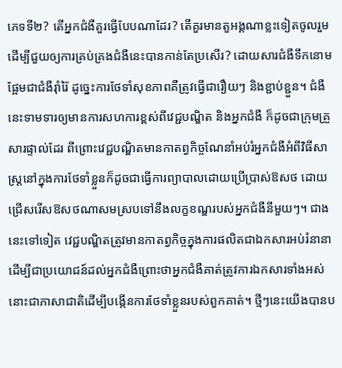ភេទទី២? តើអ្នកជំងឺគួរធ្វើបែបណាដែរ? តើគួរមានតួអង្គណាខ្លះទៀតចូលរួមដើម្បីជួយឲ្យការគ្រប់គ្រងជំងឺនេះបានកាន់តែប្រសើរ? ដោយសារជំងឺទឹកនោមផ្អែមជាជំងឺរ៉ាំរ៉ៃ ដូច្នេះការថែទាំសុខភាពគឺត្រូវធ្វើជារឿយៗ និងខ្ជាប់ខ្ជួន។ ជំងឺនេះទាមទារឲ្យមានការសហការខ្ពស់ពីវេជ្ជបណ្ឌិត និងអ្នកជំងឺ ក៏ដូចជាក្រុមគ្រួសារផ្ទាល់ដែរ ពីព្រោះវេជ្ជបណ្ឌិតមានកាតព្វកិច្ចណែនាំអប់រំអ្នកជំងឺអំពីវិធីសាស្ត្រនៅក្នុងការថែទាំខ្លួនក៏ដូចជាធ្វើការព្យាបាលដោយប្រើប្រាស់ឱសថ ដោយជ្រើសរើសឱសថណាសមស្របទៅនឹងលក្ខខណ្ឌរបស់អ្នកជំងឺនីមួយៗ។ ជាងនេះទៅទៀត វេជ្ជបណ្ឌិតត្រូវមានកាតព្វកិច្ចក្នុងការផលិតជាឯកសារអប់រំនានាដើម្បីជាប្រយោជន៍ដល់អ្នកជំងឺព្រោះថាអ្នកជំងឺគាត់ត្រូវការឯកសារទាំងអស់នោះជាភាសាជាតិដើម្បីបង្កើនការថែទាំខ្លួនរបស់ពួកគាត់។ ថ្មីៗនេះយើងបានប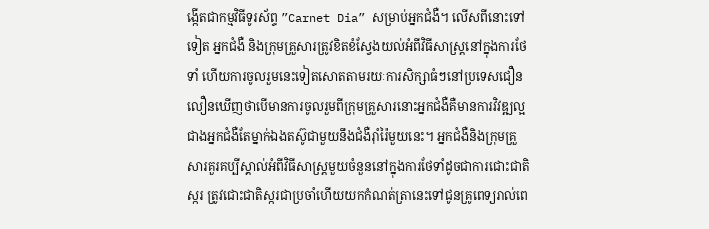ង្កើតជាកម្មវិធីទូរស័ព្ទ ”Carnet Dia” សម្រាប់អ្នកជំងឺ។ លើសពីនោះទៅទៀត អ្នកជំងឺ និងក្រុមគ្រួសារត្រូវខិតខំស្វែងយល់អំពីវិធីសាស្ត្រនៅក្នុងការថែទាំ ហើយការចូលរួមនេះទៀតសោតតាមរយៈការសិក្សាធំៗនៅប្រទេសជឿនលឿនឃើញថាបើមានការចូលរួមពីក្រុមគ្រួសារនោះអ្នកជំងឺគឺមានការវិវឌ្ឍល្អជាងអ្នកជំងឺតែម្នាក់ឯងតស៊ូជាមួយនឹងជំងឺរ៉ាំរ៉ៃមួយនេះ។ អ្នកជំងឺនិងក្រុមគ្រួសារគួរគប្បីស្គាល់អំពីវិធីសាស្ត្រមួយចំនួននៅក្នុងការថែទាំដូចជាការជោះជាតិស្ករ ត្រូវជោះជាតិស្ករជាប្រចាំហើយយកកំណត់ត្រានេះទៅជូនគ្រូពេទ្យរាល់ពេ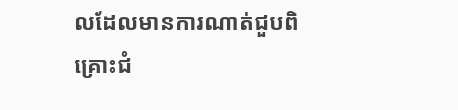លដែលមានការណាត់ជួបពិគ្រោះជំ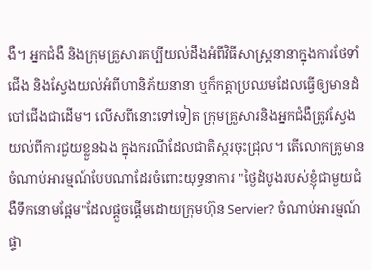ងឺ។ អ្នកជំងឺ និងក្រុមគ្រួសារគប្បីយល់ដឹងអំពីវិធីសាស្ត្រនានាក្នុងការថែទាំជើង និងស្វែងយល់អំពីហានិភ័យនានា ឬក៏កត្តាប្រឈមដែលធ្វើឲ្យមានដំបៅជើងជាដើម។ លើសពីនោះទៅទៀត ក្រុមគ្រួសារនិងអ្នកជំងឺត្រូវស្វែងយល់ពីការជួយខ្លួនឯង ក្នុងករណីដែលជាតិស្ករចុះជ្រុល។ តើលោកគ្រូមានចំណាប់អារម្មណ៍បែបណាដែរចំពោះយុទ្ធនាការ "ថ្ងៃដំបូងរបស់ខ្ញុំជាមួយជំងឺទឹកនោមផ្អែម"ដែលផ្តួចផ្តើមដោយក្រុមហ៊ុន Servier? ចំណាប់អារម្មណ៍ផ្ទា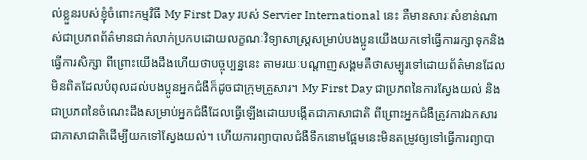ល់ខ្លួនរបស់ខ្ញុំចំពោះកម្មវិធី My First Day របស់ Servier International នេះ គឺមានសារៈសំខាន់ណាស់ជាប្រភពព័ត៌មានជាក់លាក់ប្រកបដោយលក្ខណៈវិទ្យាសាស្ត្រសម្រាប់បងប្អូនយើងយកទៅធ្វើការរក្សាទុកនិងធ្វើការសិក្សា ពីព្រោះយើងដឹងហើយថាបច្ចុប្បន្ននេះ តាមរយៈបណ្តាញសង្គមគឺថាសម្បូរទៅដោយព័ត៌មានដែលមិនពិតដែលបំពុលដល់បងប្អូនអ្នកជំងឺក៏ដូចជាក្រុមគ្រួសារ។ My First Day ជាប្រភពនៃការស្វែងយល់ និងជាប្រភពនៃចំណេះដឹងសម្រាប់អ្នកជំងឺដែលធ្វើឡើងដោយបង្កើតជាភាសាជាតិ ពីព្រោះអ្នកជំងឺត្រូវការឯកសារជាភាសាជាតិដើម្បីយកទៅស្វែងយល់។ ហើយការព្យាបាលជំងឺទឹកនោមផ្អែមនេះមិនតម្រូវឲ្យទៅធ្វើការព្យាបា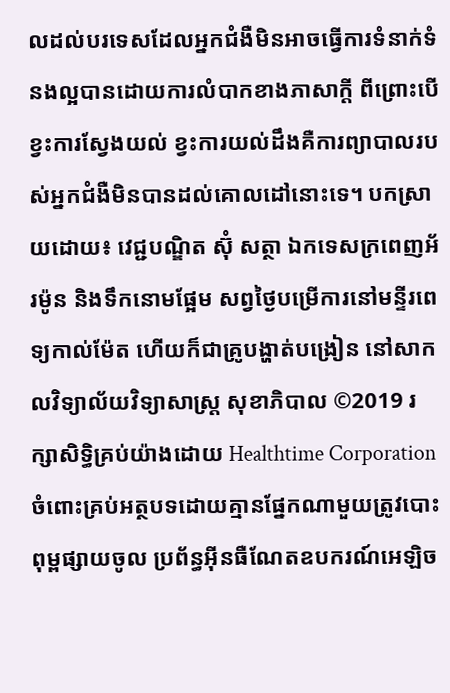លដល់បរទេសដែលអ្នកជំងឺមិនអាចធ្វើការទំនាក់ទំនងល្អបានដោយការលំបាកខាងភាសាក្តី ពីព្រោះបើខ្វះការស្វែងយល់ ខ្វះការយល់ដឹងគឺការព្យាបាលរបស់អ្នកជំងឺមិនបានដល់គោលដៅនោះទេ។ បកស្រាយដោយ៖ វេជ្ជបណ្ឌិត ស៊ុំ សត្ថា ឯកទេសក្រពេញអ័រម៉ូន និងទឹកនោមផ្អែម សព្វថ្ងៃបម្រើការនៅមន្ទីរពេទ្យកាល់ម៉ែត ហើយក៏ជាគ្រូបង្ហាត់បង្រៀន នៅសាកលវិទ្យាល័យវិទ្យាសាស្ត្រ សុខាភិបាល ©2019 រក្សាសិទ្ធិគ្រប់យ៉ាងដោយ Healthtime Corporation ចំពោះគ្រប់អត្ថបទដោយគ្មានផ្នែកណាមួយត្រូវបោះពុម្ពផ្សាយចូល ប្រព័ន្ធអុីនធឺណែតឧបករណ៍អេឡិច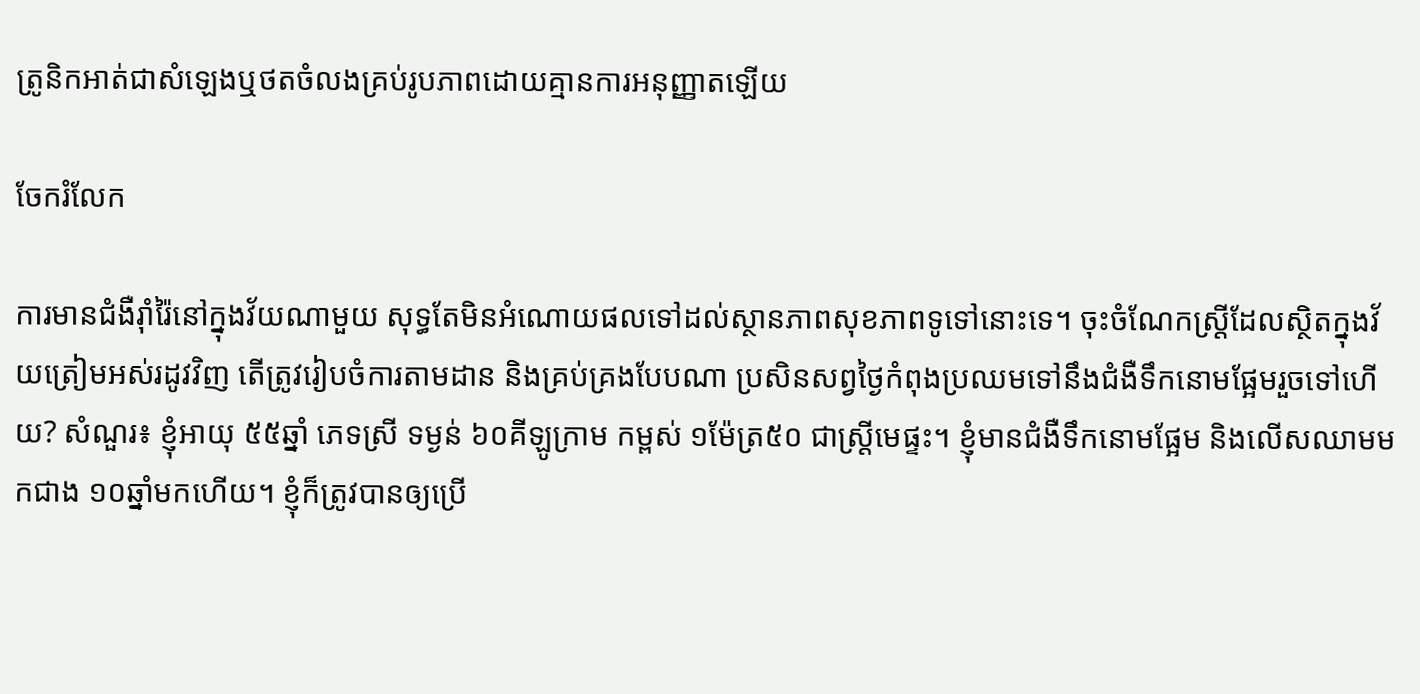ត្រូនិកអាត់ជាសំឡេងឬថតចំលងគ្រប់រូបភាពដោយគ្មានការអនុញ្ញាតឡើយ

ចែករំលែក

ការមានជំងឺរ៉ាំរ៉ៃនៅក្នុងវ័យណាមួយ សុទ្ធតែមិនអំណោយផលទៅដល់ស្ថានភាពសុខភាពទូទៅនោះទេ។ ចុះចំណែកស្រ្តីដែលស្ថិតក្នុងវ័យត្រៀមអស់រដូវវិញ តើត្រូវរៀបចំការតាមដាន និងគ្រប់គ្រងបែបណា ប្រសិនសព្វថ្ងៃកំពុងប្រឈមទៅនឹងជំងឺទឹកនោមផ្អែមរួចទៅហើយ? សំណួរ៖ ខ្ញុំអាយុ ៥៥ឆ្នាំ ភេទស្រី ទម្ងន់ ៦០គីឡូក្រាម កម្ពស់ ១ម៉ែត្រ៥០ ជាស្រ្តីមេផ្ទះ។ ខ្ញុំមានជំងឺទឹកនោមផ្អែម និងលើសឈាមមកជាង ១០ឆ្នាំមកហើយ។ ខ្ញុំក៏ត្រូវបានឲ្យប្រើ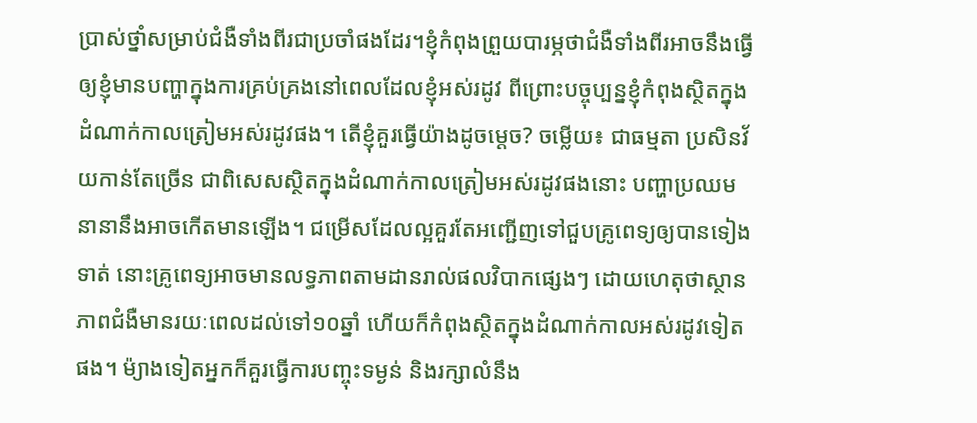ប្រាស់ថ្នាំសម្រាប់ជំងឺទាំងពីរជាប្រចាំផងដែរ។ខ្ញុំកំពុងព្រួយបារម្ភថាជំងឺទាំងពីរអាចនឹងធ្វើឲ្យខ្ញុំមានបញ្ហាក្នុងការគ្រប់គ្រងនៅពេលដែលខ្ញុំអស់រដូវ ពីព្រោះបច្ចុប្បន្នខ្ញុំកំពុងស្ថិតក្នុងដំណាក់កាលត្រៀមអស់រដូវផង។ តើខ្ញុំគួរធ្វើយ៉ាងដូចម្តេច? ចម្លើយ៖ ជាធម្មតា ប្រសិនវ័យកាន់តែច្រើន ជាពិសេសស្ថិតក្នុងដំណាក់កាលត្រៀមអស់រដូវផងនោះ បញ្ហាប្រឈមនានានឹងអាចកើតមានឡើង។ ជម្រើសដែលល្អគួរតែអញ្ជើញទៅជួបគ្រូពេទ្យឲ្យបានទៀងទាត់ នោះគ្រូពេទ្យអាចមានលទ្ធភាពតាមដានរាល់ផលវិបាកផ្សេងៗ ដោយហេតុថាស្ថានភាពជំងឺមានរយៈពេលដល់ទៅ១០ឆ្នាំ ហើយក៏កំពុងស្ថិតក្នុងដំណាក់កាលអស់រដូវទៀតផង។ ម៉្យាងទៀតអ្នកក៏គួរធ្វើការបញ្ចុះទម្ងន់ និងរក្សាលំនឹង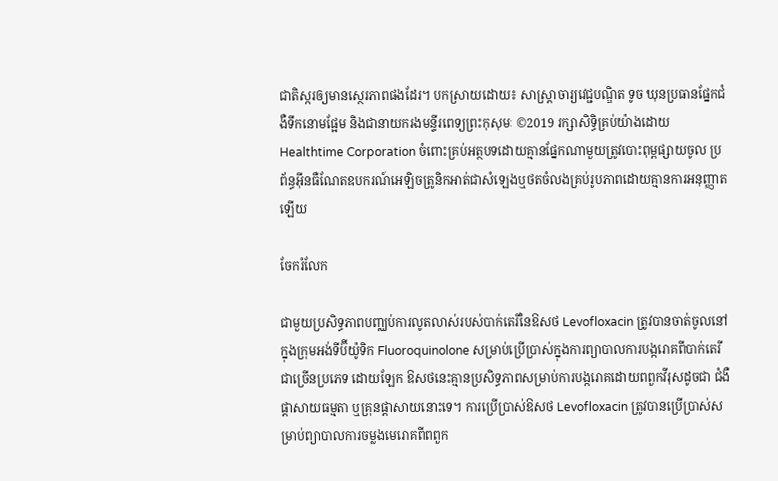ជាតិស្ករឲ្យមានស្ថេរភាពផងដែរ។ បកស្រាយដោយ៖ សាស្ត្រាចារ្យវេជ្ជបណ្ឌិត ទូច ឃុនប្រធានផ្នែកជំងឺទឹកនោមផ្អែម និងជានាយករងមន្ទីរពេទ្យព្រះកុសុមៈ ©2019 រក្សាសិទ្ធិគ្រប់យ៉ាងដោយ Healthtime Corporation ចំពោះគ្រប់អត្ថបទដោយគ្មានផ្នែកណាមួយត្រូវបោះពុម្ពផ្សាយចូល ប្រព័ន្ធអ៊ីនធឺណែតឧបករណ៍អេឡិចត្រូនិកអាត់ជាសំឡេងឬថតចំលងគ្រប់រូបភាពដោយគ្មានការអនុញ្ញាតឡើយ

ចែករំលែក

ជាមួយប្រសិទ្ធភាពបញ្ឈប់ការលូតលាស់របស់បាក់តេរីនៃឱសថ Levofloxacin ត្រូវបានចាត់ចូលនៅក្នុងក្រុមអង់ទីប៊ីយ៉ូទិក Fluoroquinolone សម្រាប់ប្រើប្រាស់ក្នុងការព្យាបាលការបង្ករោគពីបាក់តេរីជាច្រើនប្រភេទ ដោយឡែក ឱសថនេះគ្មានប្រសិទ្ធភាពសម្រាប់ការបង្ករោគដោយពពួកវីរុសដូចជា ជំងឺផ្តាសាយធម្មតា ឬគ្រុនផ្តាសាយនោះទេ។ ការប្រើប្រាស់ឱសថ Levofloxacin ត្រូវបានប្រើប្រាស់សម្រាប់ព្យាបាលការចម្លងមេរោគពីពពួក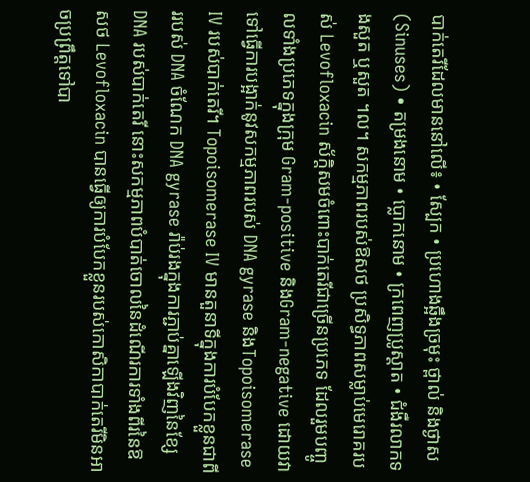បាក់តេរីដែលមាននៅលើ៖ • ស្បែក • ប្រហោងឆ្អឹងច្រមុះ ថ្ពាល់ និងថ្ងាស (Sinuses) • តម្រងនោម • ប្លោកនោម • ក្រពេញប្រូស្តាត • ជំងឺរលាកទងសួត ឬសួត ។ល។ សកម្មភាពរបស់ឱសថ ប្រសិទ្ធភាពសម្លាប់មេរោគរបស់ Levofloxacin ស័ក្តិសមចំពោះបាក់តេរីជាច្រើនប្រភេទ ដែលរួមបញ្ចូលទាំងប្រភេទក្នុងក្រុម Gram-positive និងGram-negative ដោយវាទៅធ្វើការបង្អាក់នូវសកម្មភាពរបស់ DNA gyrase និងTopoisomerase IV របស់បាក់តេរី។ Topoisomerase IV មានតួនាទីក្នុងការបំបែកខ្លួនជាពីររបស់ DNA ចំណែក DNA gyrase រ៉ាប់រងក្នុងការភ្ជាប់គ្នាឡើងវិញនៃខ្សែ DNA របស់បាក់តេរី នោះសកម្មភាពបំបាត់ចោលនៃដំណើរការទាំងពីរនៃឱសថ Levofloxacin បានធ្វើឲ្យការបំបែកខ្លួនរបស់កោសិកាបាក់តេរីមិនអាចប្រព្រឹត្តទៅបា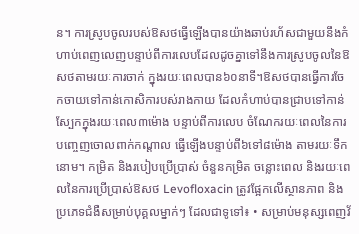ន។ ការស្រូបចូលរបស់ឱសថធ្វើឡើងបានយ៉ាងឆាប់រហ័សជាមួយនឹងកំហាប់ពេញលេញបន្ទាប់ពីការលេបដែលដូចគ្នាទៅនឹងការស្រូបចូលនៃឱសថតាមរយៈការចាក់ ក្នុងរយៈពេលបាន៦០នាទី។ឱសថបានធ្វើការចែកចាយទៅកាន់កោសិការបស់រាងកាយ ដែលកំហាប់បានជ្រាបទៅកាន់ស្បែកក្នុងរយៈពេល៣ម៉ោង បន្ទាប់ពីការលេប ចំណែករយៈពេលនៃការបញ្ចេញចោលពាក់កណ្តាល ធ្វើឡើងបន្ទាប់ពី៦ទៅ៨ម៉ោង តាមរយៈទឹកនោម។ កម្រិត និងរបៀបប្រើប្រាស់ ចំនួនកម្រិត ចន្លោះពេល និងរយៈពេលនៃការប្រើប្រាស់ឱសថ Levofloxacin ត្រូវផ្អែកលើស្ថានភាព និងប្រភេទជំងឺសម្រាប់បុគ្គលម្នាក់ៗ ដែលជាទូទៅ៖ • សម្រាប់មនុស្សពេញវ័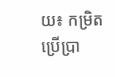យ៖ កម្រិតប្រើប្រា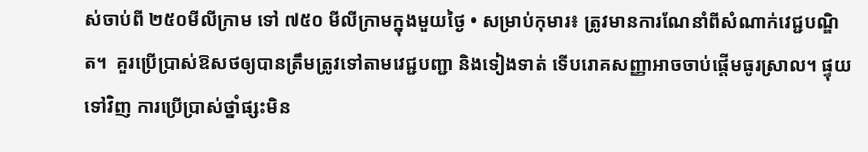ស់ចាប់ពី ២៥០មីលីក្រាម ទៅ ៧៥០ មីលីក្រាមក្នុងមួយថ្ងៃ • សម្រាប់កុមារ៖ ត្រូវមានការណែនាំពីសំណាក់វេជ្ជបណ្ឌិត។  គួរប្រើប្រាស់ឱសថឲ្យបានត្រឹមត្រូវទៅតាមវេជ្ជបញ្ជា និងទៀងទាត់ ទើបរោគសញ្ញាអាចចាប់ផ្តើមធូរស្រាល។ ផ្ទុយទៅវិញ ការប្រើប្រាស់ថ្នាំផ្សះមិន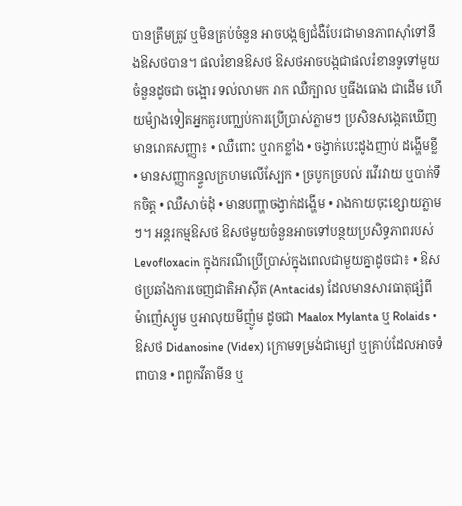បានត្រឹមត្រូវ ឬមិនគ្រប់ចំនួន អាចបង្កឲ្យជំងឺបែរជាមានភាពស៊ាំទៅនឹងឱសថបាន។ ផលរំខានឱសថ ឱសថអាចបង្កជាផលរំខានទូទៅមួយចំនួនដូចជា ចង្អោរ ទល់លាមក រាក ឈឺក្បាល ឬធីងធោង ជាដើម ហើយម៉្យាងទៀតអ្នកគួរបញ្ឈប់ការប្រើប្រាស់ភ្លាមៗ ប្រសិនសង្កេតឃើញមានរោគសញ្ញា៖ • ឈឺពោះ ឬរាកខ្លាំង • ចង្វាក់បេះដូងញាប់ ដង្ហើមខ្លី • មានសញ្ញាកន្ទួលក្រហមលើស្បែក • ច្របូកច្របល់ រវើរវាយ ឬបាក់ទឹកចិត្ត • ឈឺសាច់ដុំ • មានបញ្ហាចង្វាក់ដង្ហើម • រាងកាយចុះខ្សោយភ្លាមៗ។ អន្តរកម្មឱសថ ឱសថមួយចំនួនអាចទៅបន្ថយប្រសិទ្ធភាពរបស់ Levofloxacin ក្នុងករណីប្រើប្រាស់ក្នុងពេលជាមួយគ្នាដូចជា៖ • ឱសថប្រឆាំងការចេញជាតិអាស៊ីត (Antacids) ដែលមានសារធាតុផ្សំពី ម៉ាញ៉េស្យូម ឬអាលុយមីញ៉ូម ដូចជា Maalox Mylanta ឬ Rolaids • ឱសថ Didanosine (Videx) ក្រោមទម្រង់ជាម្សៅ ឬគ្រាប់ដែលអាចទំពាបាន • ពពួកវីតាមីន ឬ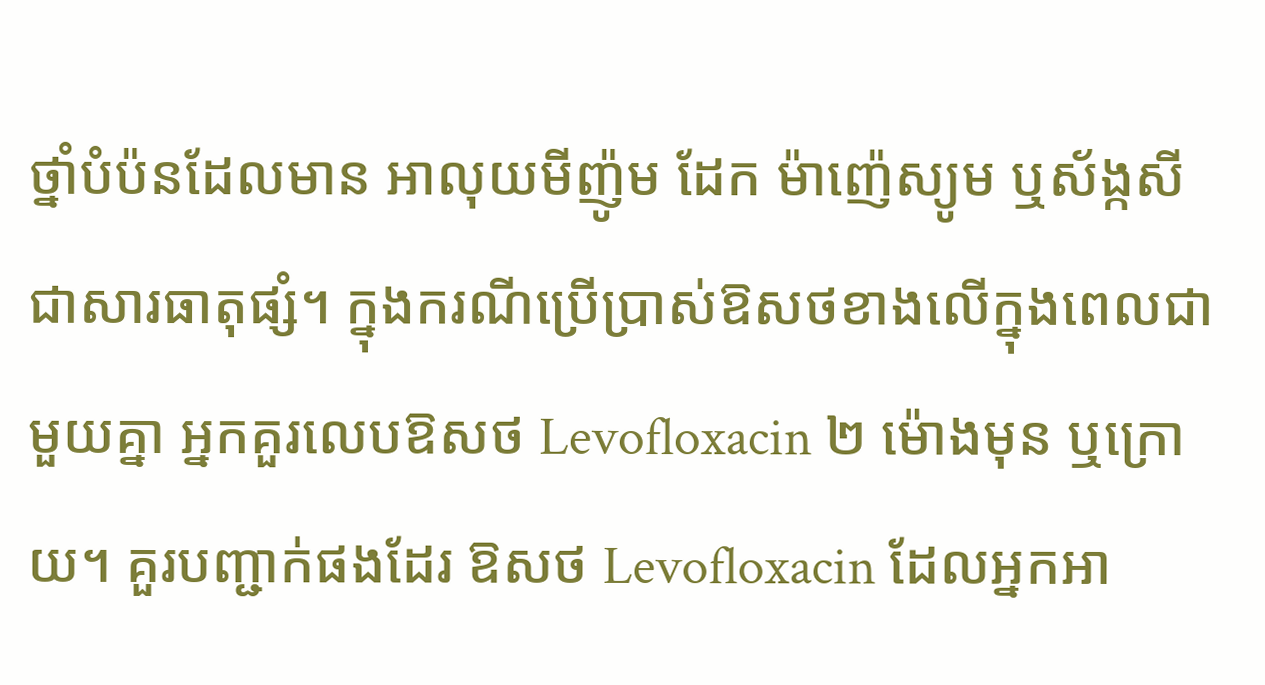ថ្នាំបំប៉នដែលមាន អាលុយមីញ៉ូម ដែក ម៉ាញ៉េស្យូម ឬស័ង្កសី ជាសារធាតុផ្សំ។ ក្នុងករណីប្រើប្រាស់ឱសថខាងលើក្នុងពេលជាមួយគ្នា អ្នកគួរលេបឱសថ Levofloxacin ២ ម៉ោងមុន ឬក្រោយ។ គួរបញ្ជាក់ផងដែរ ឱសថ Levofloxacin ដែលអ្នកអា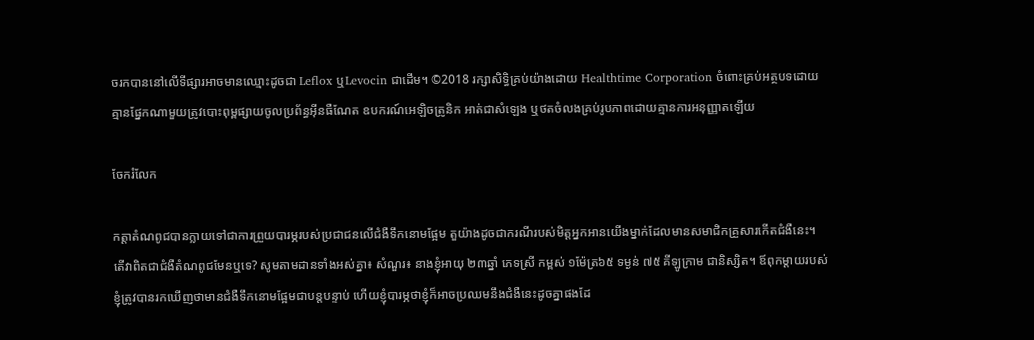ចរកបាននៅលើទីផ្សារអាចមានឈ្មោះដូចជា Leflox ឬLevocin ជាដើម។ ©2018 រក្សាសិទ្ធិគ្រប់យ៉ាងដោយ Healthtime Corporation ចំពោះគ្រប់អត្ថបទដោយគ្មានផ្នែកណាមួយត្រូវបោះពុម្ពផ្សាយចូលប្រព័ន្ធអ៊ីនធឺណែត ឧបករណ៍អេឡិចត្រូនិក អាត់ជាសំឡេង ឬថតចំលងគ្រប់រូបភាពដោយគ្មានការអនុញ្ញាតឡើយ

ចែករំលែក

កត្តាតំណពូជបានក្លាយទៅជាការព្រួយបារម្ភរបស់ប្រជាជនលើជំងឺទឹកនោមផ្អែម តួយ៉ាងដូចជាករណីរបស់មិត្តអ្នកអានយើងម្នាក់ដែលមានសមាជិកគ្រួសារកើតជំងឺនេះ។ តើវាពិតជាជំងឺតំណពូជមែនឬទេ? សូមតាមដានទាំងអស់គ្នា៖ សំណួរ៖ នាងខ្ញុំអាយុ ២៣ឆ្នាំ ភេទស្រី កម្ពស់ ១ម៉ែត្រ៦៥ ទម្ងន់ ៧៥ គីឡូក្រាម ជានិស្សិត។ ឪពុកម្តាយរបស់ខ្ញុំត្រូវបានរកឃើញថាមានជំងឺទឹកនោមផ្អែមជាបន្តបន្ទាប់ ហើយខ្ញុំបារម្ភថាខ្ញុំក៏អាចប្រឈមនឹងជំងឺនេះដូចគ្នាផងដែ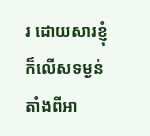រ ដោយសារខ្ញុំក៏លើសទម្ងន់តាំងពីអា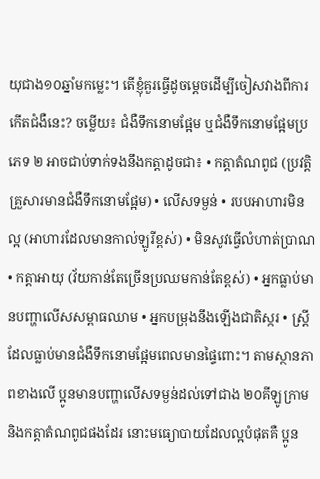យុជាង១០ឆ្នាំមកម្លេះ។ តើខ្ញុំគួរធ្វើដូចម្តេចដើម្បីចៀសវាងពីការកើតជំងឺនេះ? ចម្លើយ៖ ជំងឺទឹកនោមផ្អែម ឬជំងឺទឹកនោមផ្អែមប្រភេទ ២ អាចជាប់ទាក់ទងនឹងកត្តាដូចជា៖ • កត្តាតំណពូជ (ប្រវត្តិគ្រួសារមានជំងឺទឹកនោមផ្អែម) • លើសទម្ងន់ • របបអាហារមិនល្អ (អាហារដែលមានកាល់ឡូរីខ្ពស់) • មិនសូវធ្វើលំហាត់ប្រាណ • កត្តាអាយុ (វ័យកាន់តែច្រើនប្រឈមកាន់តែខ្ពស់) • អ្នកធ្លាប់មានបញ្ហាលើសសម្ពាធឈាម • អ្នកបម្រុងនឹងឡើងជាតិស្ករ • ស្រ្តីដែលធ្លាប់មានជំងឺទឹកនោមផ្អែមពេលមានផ្ទៃពោះ។ តាមស្ថានភាពខាងលើ ប្អូនមានបញ្ហាលើសទម្ងន់ដល់ទៅជាង ២០គីឡូក្រាម និងកត្តាតំណពូជផងដែរ នោះមធ្យោបាយដែលល្អបំផុតគឺ ប្អូន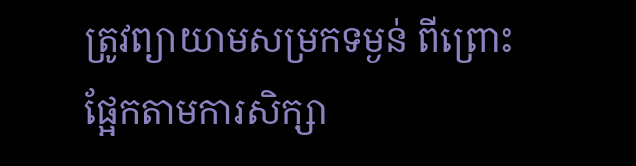ត្រូវព្យាយាមសម្រកទម្ងន់ ពីព្រោះផ្អែកតាមការសិក្សា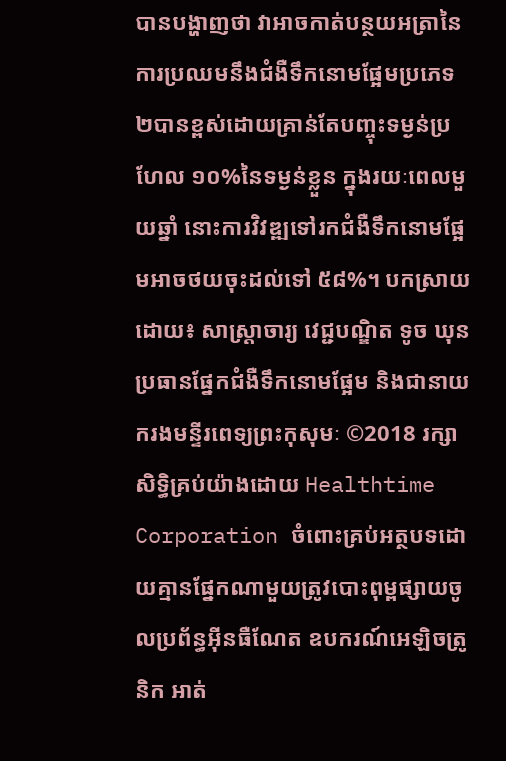បានបង្ហាញថា វាអាចកាត់បន្ថយអត្រានៃការប្រឈមនឹងជំងឺទឹកនោមផ្អែមប្រភេទ ២បានខ្ពស់ដោយគ្រាន់តែបញ្ចុះទម្ងន់ប្រហែល ១០%នៃទម្ងន់ខ្លួន ក្នុងរយៈពេលមួយឆ្នាំ នោះការវិវឌ្ឍទៅរកជំងឺទឹកនោមផ្អែមអាចថយចុះដល់ទៅ ៥៨%។ បកស្រាយដោយ៖ សាស្ត្រាចារ្យ វេជ្ជបណ្ឌិត ទូច ឃុនប្រធានផ្នែកជំងឺទឹកនោមផ្អែម និងជានាយករងមន្ទីរពេទ្យព្រះកុសុមៈ ©2018 រក្សាសិទ្ធិគ្រប់យ៉ាងដោយ Healthtime Corporation ចំពោះគ្រប់អត្ថបទដោយគ្មានផ្នែកណាមួយត្រូវបោះពុម្ពផ្សាយចូលប្រព័ន្ធអ៊ីនធឺណែត ឧបករណ៍អេឡិចត្រូនិក អាត់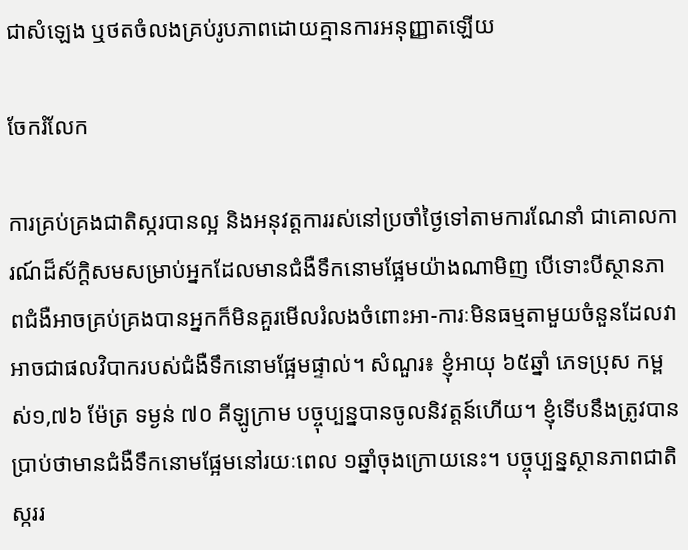ជាសំឡេង ឬថតចំលងគ្រប់រូបភាពដោយគ្មានការអនុញ្ញាតឡើយ

ចែករំលែក

ការគ្រប់គ្រងជាតិស្ករបានល្អ និងអនុវត្តការរស់នៅប្រចាំថ្ងៃទៅតាមការណែនាំ ជាគោលការណ៍ដ៏ស័កិ្តសមសម្រាប់អ្នកដែលមានជំងឺទឹកនោមផ្អែមយ៉ាងណាមិញ បើទោះបីស្ថានភាពជំងឺអាចគ្រប់គ្រងបានអ្នកក៏មិនគួរមើលរំលងចំពោះអា-ការៈមិនធម្មតាមួយចំនួនដែលវាអាចជាផលវិបាករបស់ជំងឺទឹកនោមផ្អែមផ្ទាល់។ សំណួរ៖ ខ្ញុំអាយុ ៦៥ឆ្នាំ ភេទប្រុស កម្ពស់១,៧៦ ម៉ែត្រ ទម្ងន់ ៧០ គីឡូក្រាម បច្ចុប្បន្នបានចូលនិវត្តន៍ហើយ។ ខ្ញុំទើបនឹងត្រូវបានប្រាប់ថាមានជំងឺទឹកនោមផ្អែមនៅរយៈពេល ១ឆ្នាំចុងក្រោយនេះ។ បច្ចុប្បន្នស្ថានភាពជាតិស្កររ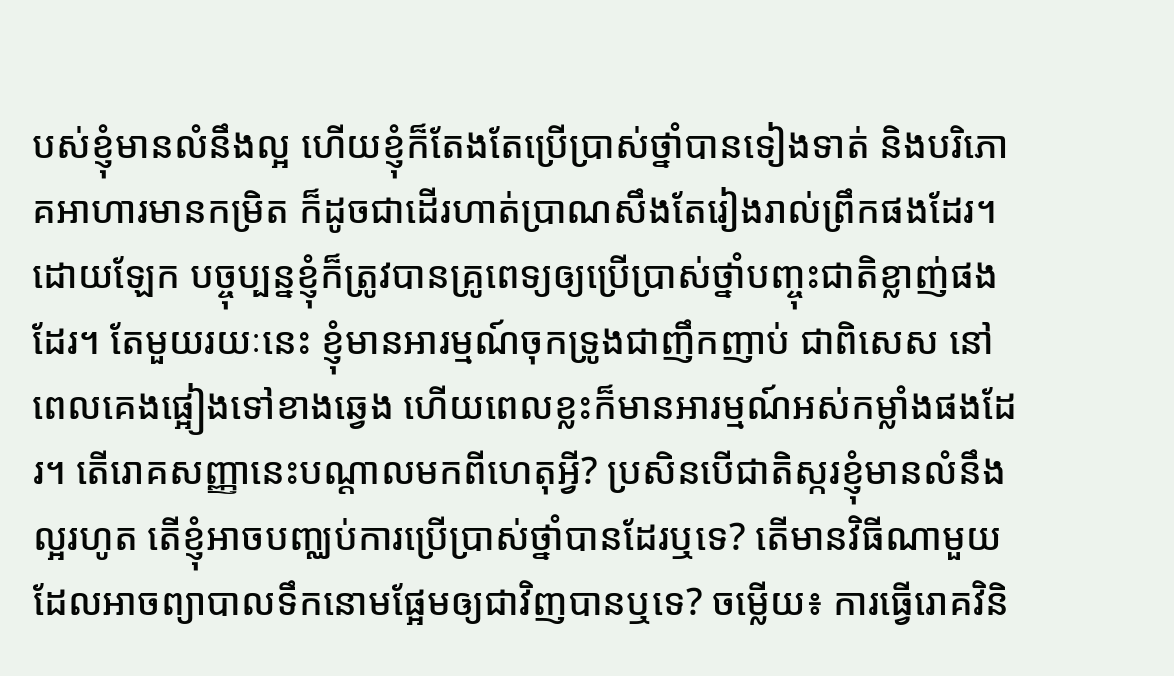បស់ខ្ញុំមានលំនឹងល្អ ហើយខ្ញុំក៏តែងតែប្រើប្រាស់ថ្នាំបានទៀងទាត់ និងបរិភោគអាហារមានកម្រិត ក៏ដូចជាដើរហាត់ប្រាណសឹងតែរៀងរាល់ព្រឹកផងដែរ។ ដោយឡែក បច្ចុប្បន្នខ្ញុំក៏ត្រូវបានគ្រូពេទ្យឲ្យប្រើប្រាស់ថ្នាំបញ្ចុះជាតិខ្លាញ់ផងដែរ។ តែមួយរយៈនេះ ខ្ញុំមានអារម្មណ៍ចុកទ្រូងជាញឹកញាប់ ជាពិសេស នៅពេលគេងផ្អៀងទៅខាងឆ្វេង ហើយពេលខ្លះក៏មានអារម្មណ៍អស់កម្លាំងផងដែរ។ តើរោគសញ្ញានេះបណ្តាលមកពីហេតុអ្វី? ប្រសិនបើជាតិស្ករខ្ញុំមានលំនឹងល្អរហូត តើខ្ញុំអាចបញ្ឈប់ការប្រើប្រាស់ថ្នាំបានដែរឬទេ? តើមានវិធីណាមួយដែលអាចព្យាបាលទឹកនោមផ្អែមឲ្យជាវិញបានឬទេ? ចម្លើយ៖ ការធ្វើរោគវិនិ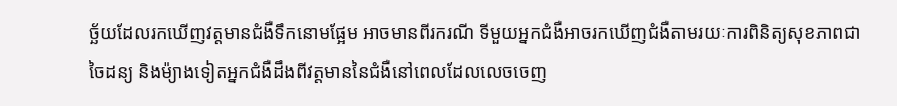ច្ឆ័យដែលរកឃើញវត្តមានជំងឺទឹកនោមផ្អែម អាចមានពីរករណី ទីមួយអ្នកជំងឺអាចរកឃើញជំងឺតាមរយៈការពិនិត្យសុខភាពជាចៃដន្យ និងម៉្យាងទៀតអ្នកជំងឺដឹងពីវត្តមាននៃជំងឺនៅពេលដែលលេចចេញ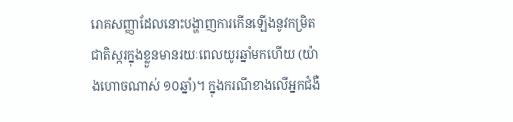រោគសញ្ញាដែលនោះបង្ហាញការកើនឡើងនូវកម្រិតជាតិស្ករក្នុងខ្លួនមានរយៈពេលយូរឆ្នាំមកហើយ (យ៉ាងហោចណាស់ ១០ឆ្នាំ)។ ក្នុងករណីខាងលើអ្នកជំងឺ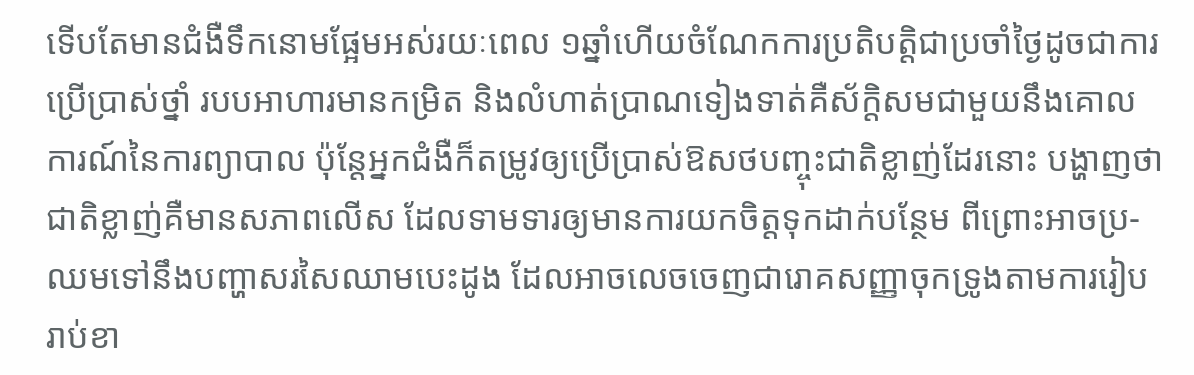ទើបតែមានជំងឺទឹកនោមផ្អែមអស់រយៈពេល ១ឆ្នាំហើយចំណែកការប្រតិបត្តិជាប្រចាំថ្ងៃដូចជាការប្រើប្រាស់ថ្នាំ របបអាហារមានកម្រិត និងលំហាត់ប្រាណទៀងទាត់គឺស័ក្តិសមជាមួយនឹងគោលការណ៍នៃការព្យាបាល ប៉ុន្តែអ្នកជំងឺក៏តម្រូវឲ្យប្រើប្រាស់ឱសថបញ្ចុះជាតិខ្លាញ់ដែរនោះ បង្ហាញថាជាតិខ្លាញ់គឺមានសភាពលើស ដែលទាមទារឲ្យមានការយកចិត្តទុកដាក់បន្ថែម ពីព្រោះអាចប្រ-ឈមទៅនឹងបញ្ហាសរសៃឈាមបេះដូង ដែលអាចលេចចេញជារោគសញ្ញាចុកទ្រូងតាមការរៀបរាប់ខា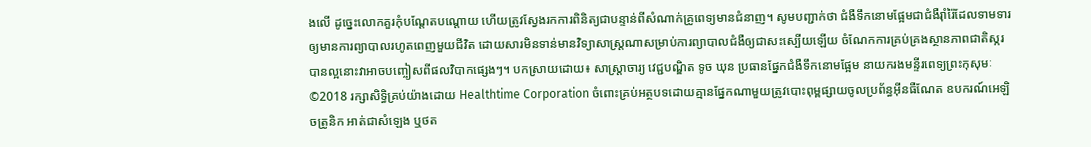ងលើ ដូច្នេះលោកគួរកុំបណ្តែតបណ្តោយ ហើយត្រូវស្វែងរកការពិនិត្យជាបន្ទាន់ពីសំណាក់គ្រូពេទ្យមានជំនាញ។ សូមបញ្ជាក់ថា ជំងឺទឹកនោមផ្អែមជាជំងឺរ៉ាំរ៉ៃដែលទាមទារឲ្យមានការព្យាបាលរហូតពេញមួយជីវិត ដោយសារមិនទាន់មានវិទ្យាសាស្រ្តណាសម្រាប់ការព្យាបាលជំងឺឲ្យជាសះស្បើយឡើយ ចំណែកការគ្រប់គ្រងស្ថានភាពជាតិស្ករបានល្អនោះវាអាចបញ្ចៀសពីផលវិបាកផ្សេងៗ។ បកស្រាយដោយ៖ សាស្ត្រាចារ្យ វេជ្ជបណ្ឌិត ទូច ឃុន ប្រធានផ្នែកជំងឺទឹកនោមផ្អែម នាយករងមន្ទីរពេទ្យព្រះកុសុមៈ ©2018 រក្សាសិទ្ធិគ្រប់យ៉ាងដោយ Healthtime Corporation ចំពោះគ្រប់អត្ថបទដោយគ្មានផ្នែកណាមួយត្រូវបោះពុម្ពផ្សាយចូលប្រព័ន្ធអ៊ីនធឺណែត ឧបករណ៍អេឡិចត្រូនិក អាត់ជាសំឡេង ឬថត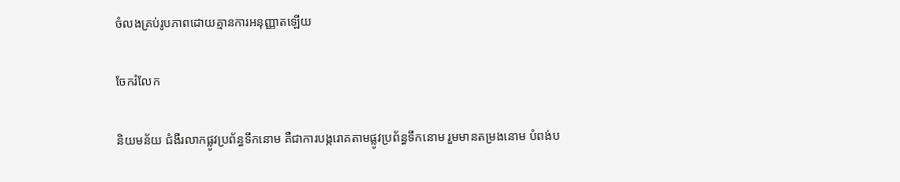ចំលងគ្រប់រូបភាពដោយគ្មានការអនុញ្ញាតឡើយ

ចែករំលែក

និយមន័យ ជំងឺរលាកផ្លូវប្រព័ន្ធទឹកនោម គឺជាការបង្ករោគតាមផ្លូវប្រព័ន្ធទឹកនោម រួមមានតម្រងនោម បំពង់ប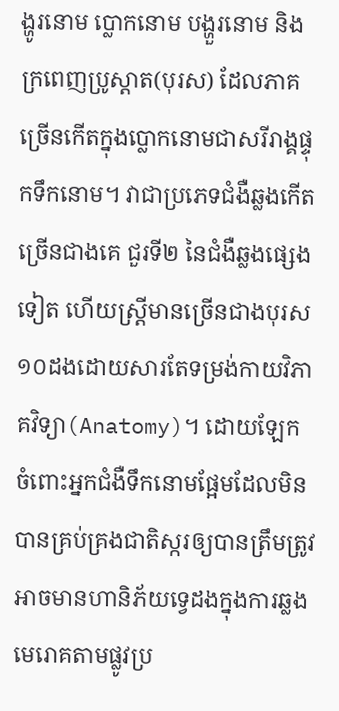ង្ហូរនោម ប្លោកនោម បង្ហួរនោម និងក្រពេញប្រូស្តាត(បុរស) ដែលភាគច្រើនកើតក្នុងប្លោកនោមជាសរីរាង្គផ្ទុកទឹកនោម។ វាជាប្រភេទជំងឺឆ្លងកើតច្រើនជាងគេ ជួរទី២ នៃជំងឺឆ្លងផ្សេងទៀត ហើយស្ត្រីមានច្រើនជាងបុរស១០ដងដោយសារតែទម្រង់កាយវិភាគវិទ្យា(Anatomy)។ ដោយឡែក ចំពោះអ្នកជំងឺទឹកនោមផ្អែមដែលមិនបានគ្រប់គ្រងជាតិស្ករឲ្យបានត្រឹមត្រូវ អាចមានហានិភ័យទ្វេដងក្នុងការឆ្លងមេរោគតាមផ្លូវប្រ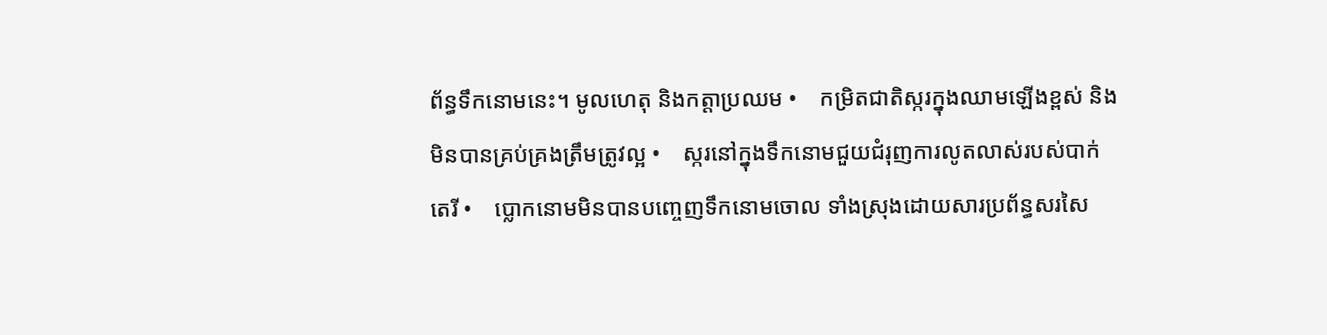ព័ន្ធទឹកនោមនេះ។ មូលហេតុ និងកត្តាប្រឈម •    កម្រិតជាតិស្ករក្នុងឈាមឡើងខ្ពស់ និងមិនបានគ្រប់គ្រងត្រឹមត្រូវល្អ •    ស្ករនៅក្នុងទឹកនោមជួយជំរុញការលូតលាស់របស់បាក់តេរី •    ប្លោកនោមមិនបានបញ្ចេញទឹកនោមចោល ទាំងស្រុងដោយសារប្រព័ន្ធសរសៃ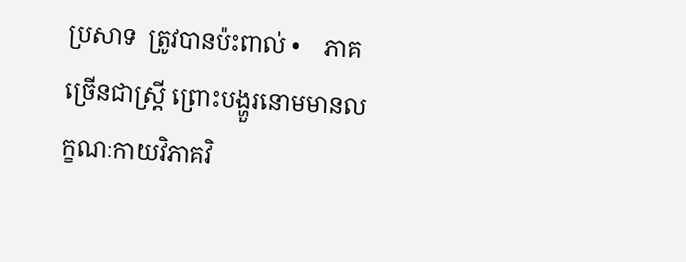ប្រសាទ  ត្រូវបានប៉ះពាល់ •    ភាគច្រើនជាស្ត្រី ព្រោះបង្ហួរនោមមានលក្ខណៈកាយវិភាគវិ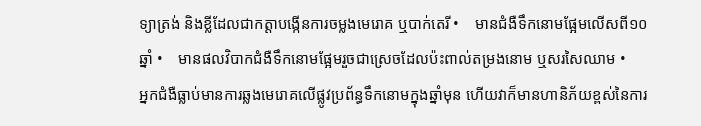ទ្យាត្រង់ និងខ្លីដែលជាកត្តាបង្កើនការចម្លងមេរោគ ឬបាក់តេរី •    មានជំងឺទឹកនោមផ្អែមលើសពី១០ឆ្នាំ •    មានផលវិបាកជំងឺទឹកនោមផ្អែមរួចជាស្រេចដែលប៉ះពាល់តម្រងនោម ឬសរសៃឈាម •    អ្នកជំងឺធ្លាប់មានការឆ្លងមេរោគលើផ្លូវប្រព័ន្ធទឹកនោមក្នុងឆ្នាំមុន ហើយវាក៏មានហានិភ័យខ្ពស់នៃការ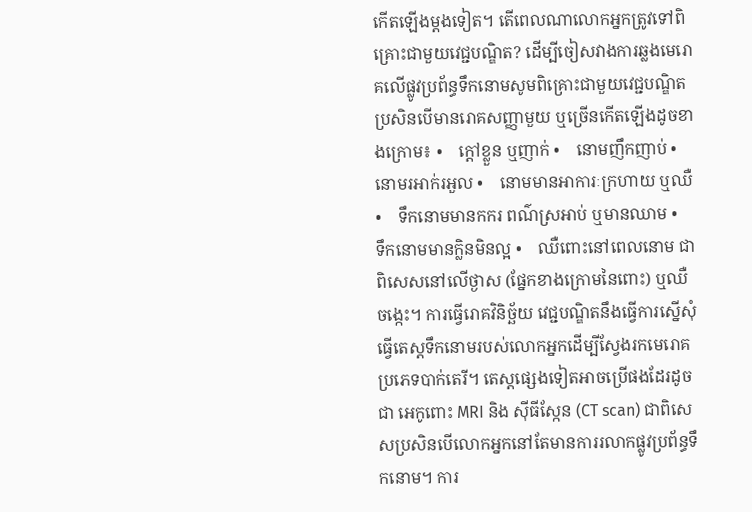កើតឡើងម្តងទៀត។ តើពេលណាលោកអ្នកត្រូវទៅពិគ្រោះជាមួយវេជ្ជបណ្ឌិត? ដើម្បីចៀសវាងការឆ្លងមេរោគលើផ្លូវប្រព័ន្ធទឹកនោមសូមពិគ្រោះជាមួយវេជ្ជបណ្ឌិត ប្រសិនបើមានរោគសញ្ញាមួយ ឬច្រើនកើតឡើងដូចខាងក្រោម៖ •    ក្ដៅខ្លួន ឬញាក់ •    នោមញឹកញាប់ •    នោមរអាក់រអួល •    នោមមានអាការៈក្រហាយ ឬឈឺ •    ទឹកនោមមានកករ ពណ៌ស្រអាប់ ឬមានឈាម •    ទឹកនោមមានក្លិនមិនល្អ •    ឈឺពោះនៅពេលនោម ជាពិសេសនៅលើថ្ងាស (ផ្នែកខាងក្រោមនៃពោះ) ឬឈឺចង្កេះ។ ការធ្វើរោគវិនិច្ឆ័យ វេជ្ជបណ្ឌិតនឹងធ្វើការស្នើសុំធ្វើតេស្តទឹកនោមរបស់លោកអ្នកដើម្បីស្វែងរកមេរោគប្រភេទបាក់តេរី។ តេស្តផ្សេងទៀតអាចប្រើផងដែរដូចជា អេកូពោះ MRI និង ស៊ីធីស្កែន (CT scan) ជាពិសេសប្រសិនបើលោកអ្នកនៅតែមានការរលាកផ្លូវប្រព័ន្ធទឹកនោម។ ការ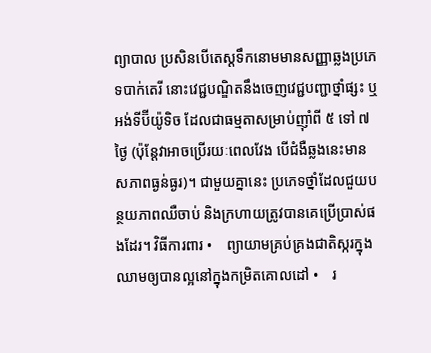ព្យាបាល ប្រសិនបើតេស្តទឹកនោមមានសញ្ញាឆ្លងប្រភេទបាក់តេរី នោះវេជ្ជបណ្ឌិតនឹងចេញវេជ្ជបញ្ជាថ្នាំផ្សះ ឬអង់ទីប៊ីយ៉ូទិច ដែលជាធម្មតាសម្រាប់ញ៉ាំពី ៥ ទៅ ៧ ថ្ងៃ (ប៉ុន្តែវាអាចប្រើរយៈពេលវែង បើជំងឺឆ្លងនេះមានសភាពធ្ងន់ធ្ងរ)។ ជាមួយគ្នានេះ ប្រភេទថ្នាំដែលជួយបន្ថយភាពឈឺចាប់ និងក្រហាយត្រូវបានគេប្រើប្រាស់ផងដែរ។ វិធីការពារ •    ព្យាយាមគ្រប់គ្រងជាតិស្ករក្នុងឈាមឲ្យបានល្អនៅក្នុងកម្រិតគោលដៅ •    រ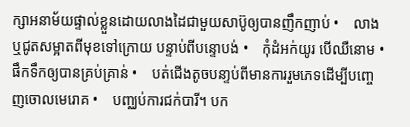ក្សាអនាម័យផ្ទាល់ខ្លួនដោយលាងដៃជាមួយសាប៊ូឲ្យបានញឹកញាប់ •    លាង ឬជូតសម្អាតពីមុខទៅក្រោយ បន្ទាប់ពីបន្ទោបង់ •    កុំដំអក់យូរ បើឈឺនោម •    ផឹកទឹកឲ្យបានគ្រប់គ្រាន់ •    បត់ជើងតូចបនា្ទប់ពីមានការរួមភេទដើម្បីបញ្ចេញចោលមេរោគ •    បញ្ឈប់ការជក់បារី។ បក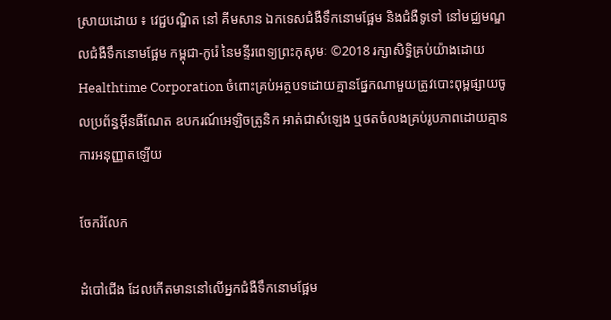ស្រាយដោយ ៖ វេជ្ជបណ្ឌិត នៅ គីមសាន ឯកទេសជំងឺទឹកនោមផ្អែម និងជំងឺទូទៅ នៅមជ្ឈមណ្ឌលជំងឺទឹកនោមផ្អែម កម្ពុជា-កូរ៉េ នៃមន្ទីរពេទ្យព្រះកុសុមៈ ©2018 រក្សាសិទ្ធិគ្រប់យ៉ាងដោយ Healthtime Corporation ចំពោះគ្រប់អត្ថបទដោយគ្មានផ្នែកណាមួយត្រូវបោះពុម្ពផ្សាយចូលប្រព័ន្ធអ៊ីនធឺណែត ឧបករណ៍អេឡិចត្រូនិក អាត់ជាសំឡេង ឬថតចំលងគ្រប់រូបភាពដោយគ្មានការអនុញ្ញាតឡើយ

ចែករំលែក

ដំបៅជើង ដែលកើតមាននៅលើអ្នកជំងឺទឹកនោមផ្អែម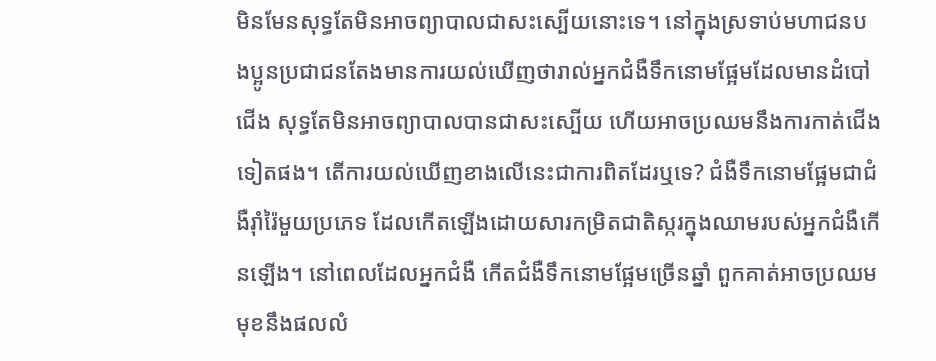មិនមែនសុទ្ធតែមិនអាចព្យាបាលជាសះស្បើយនោះទេ។ នៅក្នុងស្រទាប់មហាជនបងប្អូនប្រជាជនតែងមានការយល់ឃើញថារាល់អ្នកជំងឺទឹកនោមផ្អែមដែលមានដំបៅជើង សុទ្ធតែមិនអាចព្យាបាលបានជាសះស្បើយ ហើយអាចប្រឈមនឹងការកាត់ជើងទៀតផង។ តើការយល់ឃើញខាងលើនេះជាការពិតដែរឬទេ? ជំងឺទឹកនោមផ្អែមជាជំងឺរ៉ាំរ៉ៃមួយប្រភេទ ដែលកើតឡើងដោយសារកម្រិតជាតិស្ករក្នុងឈាមរបស់អ្នកជំងឺកើនឡើង។ នៅពេលដែលអ្នកជំងឺ កើតជំងឺទឹកនោមផ្អែមច្រើនឆ្នាំ ពួកគាត់អាចប្រឈមមុខនឹងផលលំ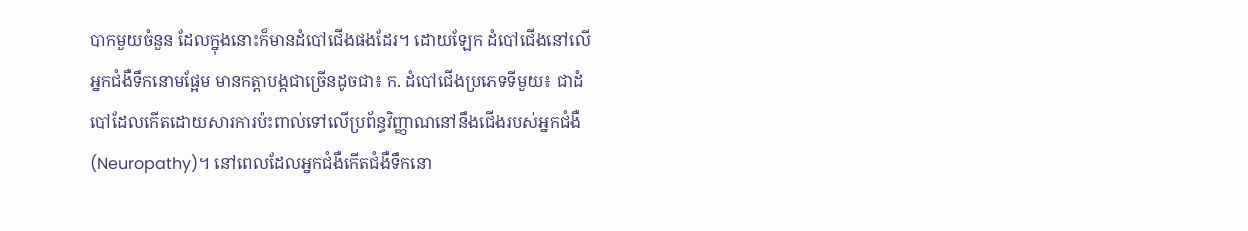បាកមួយចំនួន ដែលក្នុងនោះក៏មានដំបៅជើងផងដែរ។ ដោយឡែក ដំបៅជើងនៅលើអ្នកជំងឺទឹកនោមផ្អែម មានកត្តាបង្កជាច្រើនដូចជា៖ ក. ដំបៅជើងប្រភេទទីមួយ៖ ជាដំបៅដែលកើតដោយសារការប៉ះពាល់ទៅលើប្រព័ន្ធវិញ្ញាណនៅនឹងជើងរបស់អ្នកជំងឺ (Neuropathy)។ នៅពេលដែលអ្នកជំងឺកើតជំងឺទឹកនោ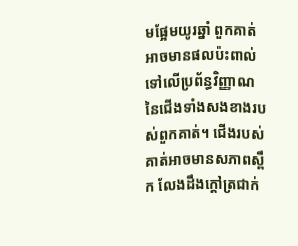មផ្អែមយូរឆ្នាំ ពួកគាត់អាចមានផលប៉ះពាល់ទៅលើប្រព័ន្ធវិញ្ញាណនៃជើងទាំងសងខាងរបស់ពួកគាត់។ ជើងរបស់គាត់អាចមានសភាពស្ពឹក លែងដឹងក្តៅត្រជាក់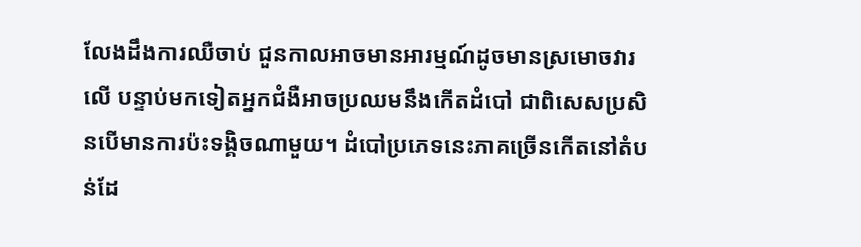លែងដឹងការឈឺចាប់ ជួនកាលអាចមានអារម្មណ៍ដូចមានស្រមោចវារលើ បន្ទាប់មកទៀតអ្នកជំងឺអាចប្រឈមនឹងកើតដំបៅ ជាពិសេសប្រសិនបើមានការប៉ះទង្គិចណាមួយ។ ដំបៅប្រភេទនេះភាគច្រើនកើតនៅតំបន់ដែ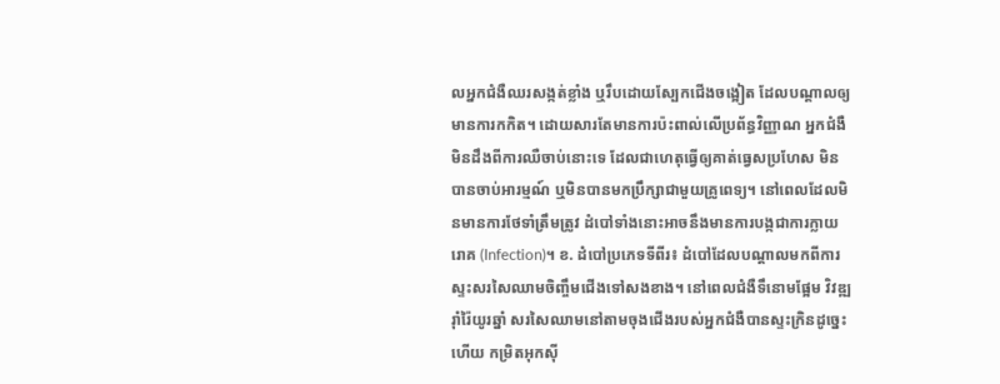លអ្នកជំងឺឈរសង្កត់ខ្លាំង ឬរឹបដោយស្បែកជើងចង្អៀត ដែលបណ្តាលឲ្យមានការកកិត។ ដោយសារតែមានការប៉ះពាល់លើប្រព័ន្ធវិញ្ញាណ អ្នកជំងឺមិនដឹងពីការឈឺចាប់នោះទេ ដែលជាហេតុធ្វើឲ្យគាត់ធ្វេសប្រហែស មិនបានចាប់អារម្មណ៍ ឬមិនបានមកប្រឹក្សាជាមួយគ្រូពេទ្យ។ នៅពេលដែលមិនមានការថែទាំត្រឹមត្រូវ ដំបៅទាំងនោះអាចនឹងមានការបង្កជាការក្លាយរោគ (Infection)។ ខ. ដំបៅប្រភេទទីពីរ៖ ដំបៅដែលបណ្តាលមកពីការស្ទះសរសៃឈាមចិញ្ចឹមជើងទៅសងខាង។ នៅពេលជំងឺទឹនោមផ្អែម វិវឌ្ឍរ៉ាំរ៉ៃយូរឆ្នាំ សរសៃឈាមនៅតាមចុងជើងរបស់អ្នកជំងឺបានស្ទះក្រិនដូច្នេះហើយ កម្រិតអុកស៊ី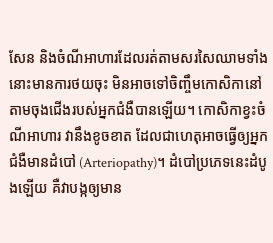សែន និងចំណីអាហារដែលរត់តាមសរសៃឈាមទាំងនោះមានការថយចុះ មិនអាចទៅចិញ្ចឹមកោសិកានៅតាមចុងជើងរបស់អ្នកជំងឺបានឡើយ។ កោសិកាខ្វះចំណីអាហារ វានឹងខូចខាត ដែលជាហេតុអាចធ្វើឲ្យអ្នកជំងឺមានដំបៅ (Arteriopathy)។ ដំបៅប្រភេទនេះដំបូងឡើយ គឺវាបង្កឲ្យមាន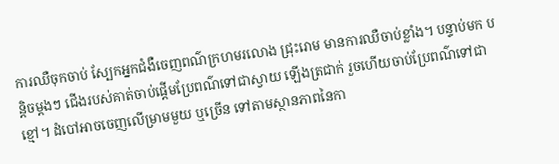ការឈឺចុកចាប់ ស្បែកអ្នកជំងឺចេញពណ៌ក្រហមរលោង ជ្រុះរោម មានការឈឺចាប់ខ្លាំង។ បន្ទាប់មក បន្តិចម្តងៗ ជើងរបស់គាត់ចាប់ផ្តើមប្រែពណ៌ទៅជាស្វាយ ឡើងត្រជាក់ រួចហើយចាប់ប្រែពណ៌ទៅជាខ្មៅ។ ដំបៅអាចចេញលើម្រាមមួយ ឬច្រើន ទៅតាមស្ថានភាពនៃកា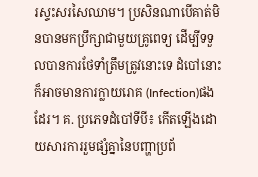រស្ទះសរសៃឈាម។ ប្រសិនណាបើគាត់មិនបានមកប្រឹក្សាជាមួយគ្រូពេទ្យ ដើម្បីទទួលបានការថែទាំត្រឹមត្រូវនោះទេ ដំបៅនោះក៏អាចមានការក្លាយរោគ (Infection)ផងដែរ។ គ. ប្រភេទដំបៅទីបី៖ កើតឡើងដោយសារការរួមផ្សំគ្នានៃបញ្ហាប្រព័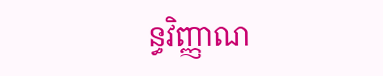ន្ធវិញ្ញាណ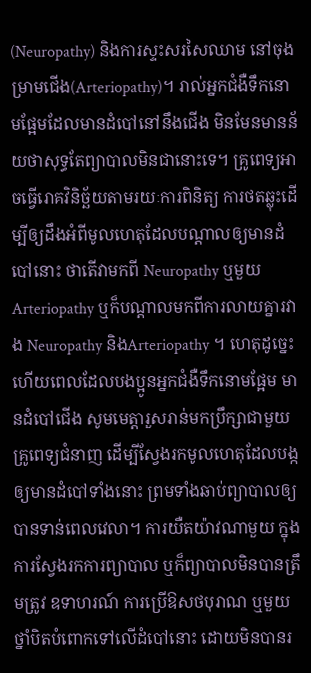(Neuropathy) និងការស្ទះសរសៃឈាម នៅចុងម្រាមជើង(Arteriopathy)។ រាល់អ្នកជំងឺទឹកនោមផ្អែមដែលមានដំបៅនៅនឹងជើង មិនមែនមានន័យថាសុទ្ធតែព្យាបាលមិនជានោះទេ។ គ្រូពេទ្យអាចធ្វើរោគវិនិច្ឆ័យតាមរយៈការពិនិត្យ ការថតឆ្លុះដើម្បីឲ្យដឹងអំពីមូលហេតុដែលបណ្តាលឲ្យមានដំបៅនោះ ថាតើវាមកពី Neuropathy ឬមួយ Arteriopathy ឬក៏បណ្តាលមកពីការលាយគ្នារវាង Neuropathy និងArteriopathy ។ ហេតុដូច្នេះហើយពេលដែលបងប្អូនអ្នកជំងឺទឹកនោមផ្អែម មានដំបៅជើង សូមមេត្តារួសរាន់មកប្រឹក្សាជាមួយគ្រូពេទ្យជំនាញ ដើម្បីស្វែងរកមូលហេតុដែលបង្កឲ្យមានដំបៅទាំងនោះ ព្រមទាំងឆាប់ព្យាបាលឲ្យបានទាន់ពេលវេលា។ ការយឺតយ៉ាវណាមួយ ក្នុងការស្វែងរកការព្យាបាល ឬក៏ព្យាបាលមិនបានត្រឹមត្រូវ ឧទាហរណ៍ ការប្រើឱសថបុរាណ ឬមួយថ្នាំបិតបំពោកទៅលើដំបៅនោះ ដោយមិនបានរ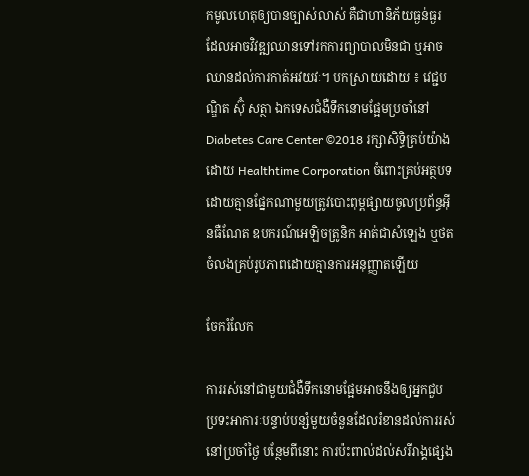កមូលហេតុឲ្យបានច្បាស់លាស់ គឺជាហានិភ័យធ្ងន់ធ្ងរ ដែលអាចវិវឌ្ឍឈានទៅរកការព្យាបាលមិនជា ឬអាចឈានដល់ការកាត់អវយវៈ។ បកស្រាយដោយ ៖ វេជ្ជបណ្ឌិត ស៊ុំ សត្ថា ឯកទេសជំងឺទឹកនោមផ្អែមប្រចាំនៅ Diabetes Care Center ©2018 រក្សាសិទ្ធិគ្រប់យ៉ាងដោយ Healthtime Corporation ចំពោះគ្រប់អត្ថបទដោយគ្មានផ្នែកណាមួយត្រូវបោះពុម្ពផ្សាយចូលប្រព័ន្ធអ៊ីនធឺណែត ឧបករណ៍អេឡិចត្រូនិក អាត់ជាសំឡេង ឬថតចំលងគ្រប់រូបភាពដោយគ្មានការអនុញ្ញាតឡើយ

ចែករំលែក

ការរស់នៅជាមួយជំងឺទឹកនោមផ្អែមអាចនឹងឲ្យអ្នកជួបប្រទះអាការៈបន្ទាប់បន្សំមួយចំនួនដែលរំខានដល់ការរស់នៅប្រចាំថ្ងៃ បន្ថែមពីនោះ ការប៉ះពាល់ដល់សរីរាង្គផ្សេង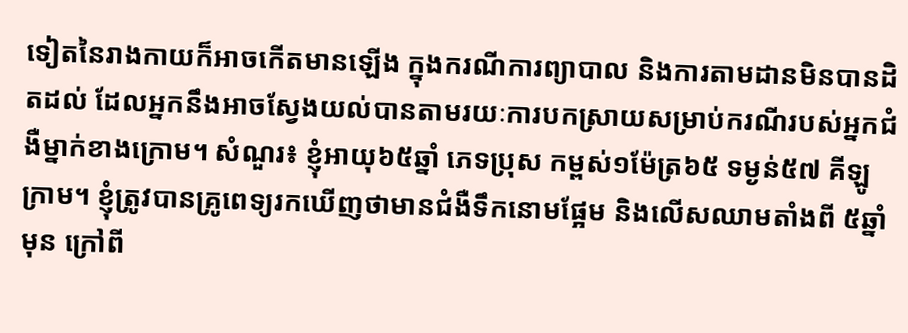ទៀតនៃរាងកាយក៏អាចកើតមានឡើង ក្នុងករណីការព្យាបាល និងការតាមដានមិនបានដិតដល់ ដែលអ្នកនឹងអាចស្វែងយល់បានតាមរយៈការបកស្រាយសម្រាប់ករណីរបស់អ្នកជំងឺម្នាក់ខាងក្រោម។ សំណួរ៖ ខ្ញុំអាយុ៦៥ឆ្នាំ ភេទប្រុស កម្ពស់១ម៉ែត្រ៦៥ ទម្ងន់៥៧ គីឡូក្រាម។ ខ្ញុំត្រូវបានគ្រូពេទ្យរកឃើញថាមានជំងឺទឹកនោមផ្អែម និងលើសឈាមតាំងពី ៥ឆ្នាំមុន ក្រៅពី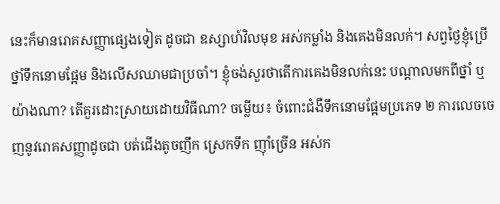នេះក៏មានរោគសញ្ញាផ្សេងទៀត ដូចជា ឧស្សាហ៍វិលមុខ អស់កម្លាំង និងគេងមិនលក់។ សព្វថ្ងៃខ្ញុំប្រើថ្នាំទឹកនោមផ្អែម និងលើសឈាមជាប្រចាំ។ ខ្ញុំចង់សួរថាតើការគេងមិនលក់នេះ បណ្តាលមកពីថ្នាំ ឬយ៉ាងណា? តើគួរដោះស្រាយដោយវិធីណា? ចម្លើយ៖ ចំពោះជំងឺទឹកនោមផ្អែមប្រភេទ ២ ការលេចចេញនូវរោគសញ្ញាដូចជា បត់ជើងតូចញឹក ស្រេកទឹក ញ៉ាំច្រើន អស់ក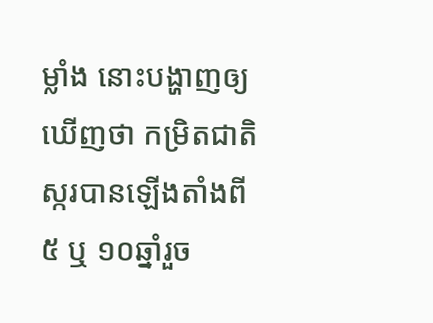ម្លាំង នោះបង្ហាញឲ្យឃើញថា កម្រិតជាតិស្ករបានឡើងតាំងពី ៥ ឬ ១០ឆ្នាំរួច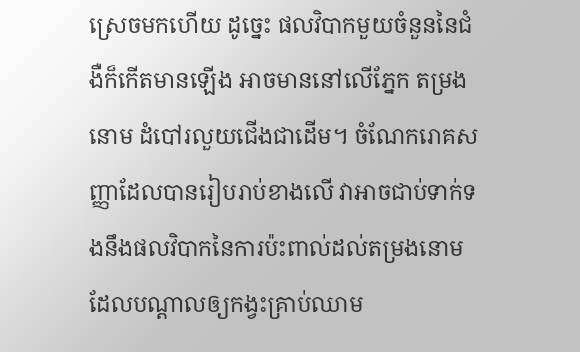ស្រេចមកហើយ ដូច្នេះ ផលវិបាកមួយចំនួននៃជំងឺក៏កើតមានឡើង អាចមាននៅលើភ្នែក តម្រងនោម ដំបៅរលួយជើងជាដើម។ ចំណែករោគសញ្ញាដែលបានរៀបរាប់ខាងលើ វាអាចជាប់ទាក់ទងនឹងផលវិបាកនៃការប៉ះពាល់ដល់តម្រងនោម ដែលបណ្តាលឲ្យកង្វះគ្រាប់ឈាម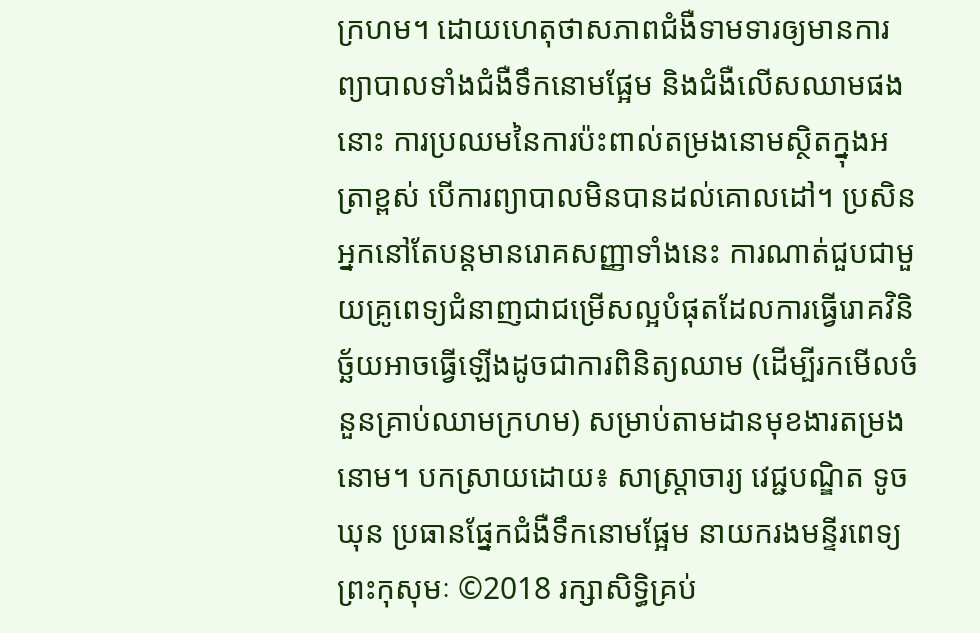ក្រហម។ ដោយហេតុថាសភាពជំងឺទាមទារឲ្យមានការព្យាបាលទាំងជំងឺទឹកនោមផ្អែម និងជំងឺលើសឈាមផងនោះ ការប្រឈមនៃការប៉ះពាល់តម្រងនោមស្ថិតក្នុងអត្រាខ្ពស់ បើការព្យាបាលមិនបានដល់គោលដៅ។ ប្រសិនអ្នកនៅតែបន្តមានរោគសញ្ញាទាំងនេះ ការណាត់ជួបជាមួយគ្រូពេទ្យជំនាញជាជម្រើសល្អបំផុតដែលការធ្វើរោគវិនិច្ឆ័យអាចធ្វើឡើងដូចជាការពិនិត្យឈាម (ដើម្បីរកមើលចំនួនគ្រាប់ឈាមក្រហម) សម្រាប់តាមដានមុខងារតម្រងនោម។ បកស្រាយដោយ៖ សាស្ត្រាចារ្យ វេជ្ជបណ្ឌិត ទូច ឃុន ប្រធានផ្នែកជំងឺទឹកនោមផ្អែម នាយករងមន្ទីរពេទ្យព្រះកុសុមៈ ©2018 រក្សាសិទ្ធិគ្រប់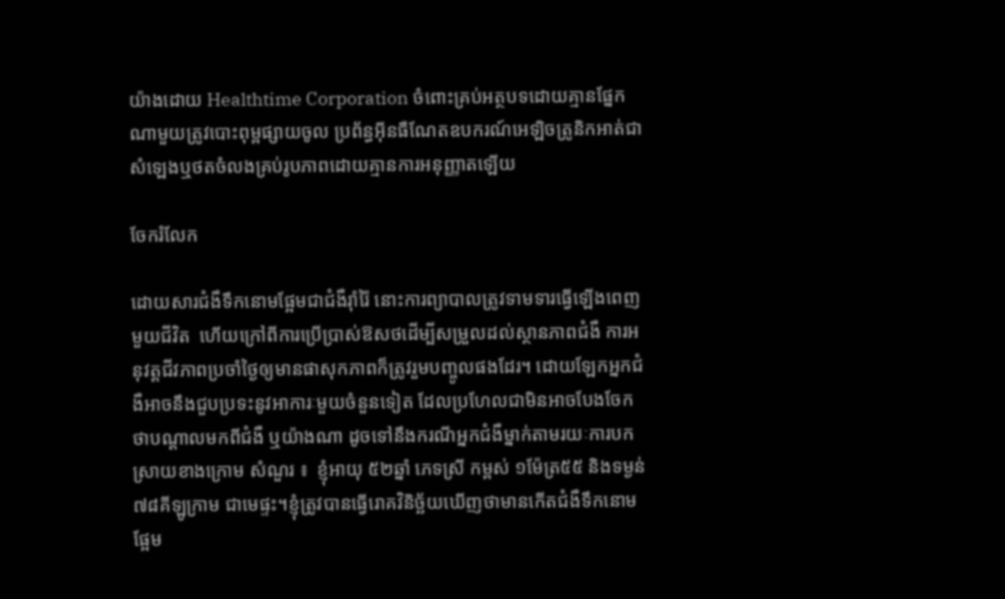យ៉ាងដោយ Healthtime Corporation ចំពោះគ្រប់អត្ថបទដោយគ្មានផ្នែកណាមួយត្រូវបោះពុម្ពផ្សាយចូល ប្រព័ន្ធអ៊ីនធឺណែតឧបករណ៍អេឡិចត្រូនិកអាត់ជាសំឡេងឬថតចំលងគ្រប់រូបភាពដោយគ្មានការអនុញ្ញាតឡើយ

ចែករំលែក

ដោយសារជំងឺទឹកនោមផ្អែមជាជំងឺរ៉ាំរ៉ៃ នោះការព្យាបាលត្រូវទាមទារធ្វើឡើងពេញមួយជីវិត  ហើយក្រៅពីការប្រើប្រាស់ឱសថដើម្បីសម្រួលដល់ស្ថានភាពជំងឺ ការអនុវត្តជីវភាពប្រចាំថ្ងៃឲ្យមានផាសុកភាពក៏ត្រូវរួមបញ្ចូលផងដែរ។ ដោយឡែកអ្នកជំងឺអាចនឹងជួបប្រទះនូវអាការៈមួយចំនួនទៀត ដែលប្រហែលជាមិនអាចបែងចែកថាបណ្តាលមកពីជំងឺ ឬយ៉ាងណា ដូចទៅនឹងករណីអ្នកជំងឺម្នាក់តាមរយៈការបកស្រាយខាងក្រោម សំណួរ ៖  ខ្ញុំអាយុ ៥២ឆ្នាំ ភេទស្រី កម្ពស់ ១ម៉ែត្រ៥៥ និងទម្ងន់ ៧៨គីឡូក្រាម ជាមេផ្ទះ។ខ្ញុំត្រូវបានធ្វើរោគវិនិច្ឆ័យឃើញថាមានកើតជំងឺទឹកនោមផ្អែម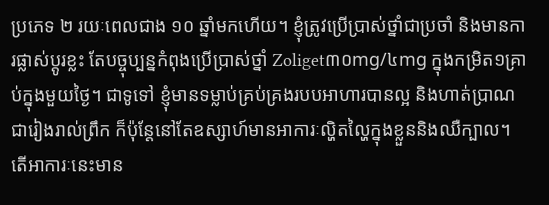ប្រភេទ ២ រយៈពេលជាង ១០ ឆ្នាំមកហើយ។ ខ្ញុំត្រូវប្រើប្រាស់ថ្នាំជាប្រចាំ និងមានការផ្លាស់ប្តូរខ្លះ តែបច្ចុប្បន្នកំពុងប្រើប្រាស់ថ្នាំ Zoliget៣០mg/៤mg ក្នុងកម្រិត១គ្រាប់ក្នុងមួយថ្ងៃ។ ជាទូទៅ ខ្ញុំមានទម្លាប់គ្រប់គ្រងរបបអាហារបានល្អ និងហាត់ប្រាណជារៀងរាល់ព្រឹក ក៏ប៉ុន្តែនៅតែឧស្សាហ៍មានអាការៈល្ហិតល្ហៃក្នុងខ្លួននិងឈឺក្បាល។ តើអាការៈនេះមាន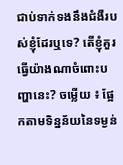ជាប់ទាក់ទងនឹងជំងឺរបស់ខ្ញុំដែរឬទេ? តើខ្ញុំគួរធ្វើយ៉ាងណាចំពោះបញ្ហានេះ? ចម្លើយ ៖ ផ្អែកតាមទិន្នន័យនៃទម្ងន់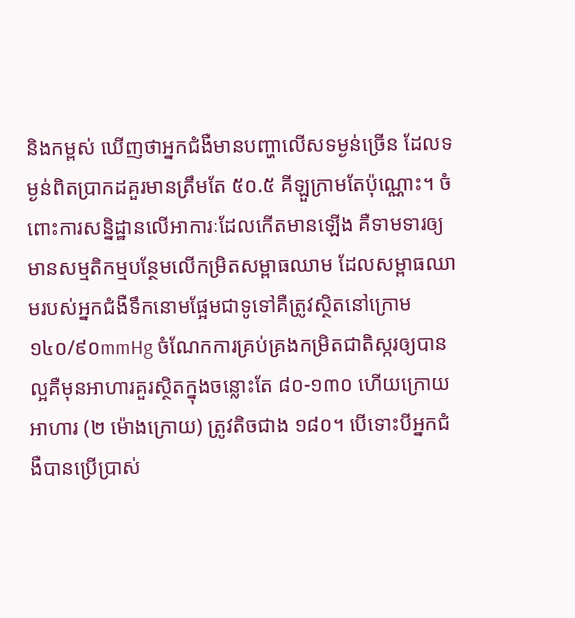និងកម្ពស់ ឃើញថាអ្នកជំងឺមានបញ្ហាលើសទម្ងន់ច្រើន ដែលទម្ងន់ពិតប្រាកដគួរមានត្រឹមតែ ៥០.៥ គីឡួក្រាមតែប៉ុណ្ណោះ។ ចំពោះការសន្និដ្ឋានលើអាការៈដែលកើតមានឡើង គឺទាមទារឲ្យមានសម្មតិកម្មបន្ថែមលើកម្រិតសម្ពាធឈាម ដែលសម្ពាធឈាមរបស់អ្នកជំងឺទឹកនោមផ្អែមជាទូទៅគឺត្រូវស្ថិតនៅក្រោម១៤០/៩០mmHg ចំណែកការគ្រប់គ្រងកម្រិតជាតិស្ករឲ្យបានល្អគឺមុនអាហារគួរស្ថិតក្នុងចន្លោះតែ ៨០-១៣០ ហើយក្រោយអាហារ (២ ម៉ោងក្រោយ) ត្រូវតិចជាង ១៨០។ បើទោះបីអ្នកជំងឺបានប្រើប្រាស់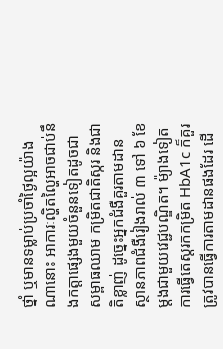ថ្នាំ ឬមានទម្លាប់ប្រចាំថ្ងៃល្អយ៉ាងណានោះ អាការៈល្ហិតល្ហៃអាចជាប់នឹងកត្តាផ្សេងមួយចំនួនទៀតដូចជាសម្ពាធឈាម កម្រិតជាតិស្ករ និងជាតិខ្លាញ់ ដូច្នេះអ្នកជំងឺគួរតាមដានស្ថានភាពជំងឺរៀងរាល់ ៣ ទៅ ៦ ខែម្តងជាមួយវេជ្ជបណ្ឌិត។ ម៉្យាងទៀតការធ្វើតេស្តរកកម្រិត HbA1c ក៏គួរត្រូវបានធ្វើការតាមដានផងដែរ ដើ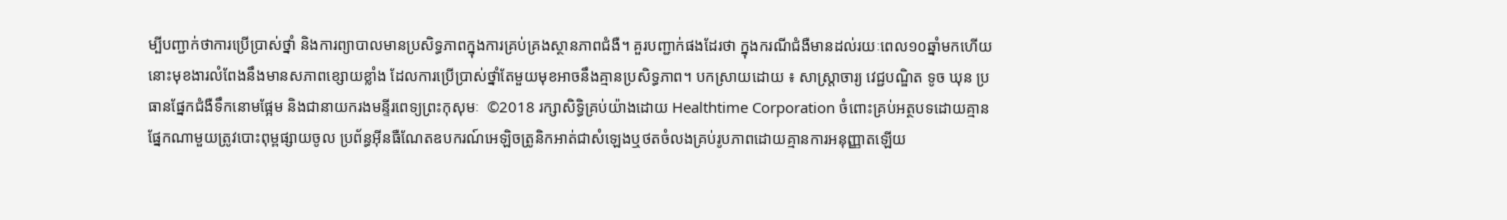ម្បីបញ្ជាក់ថាការប្រើប្រាស់ថ្នាំ និងការព្យាបាលមានប្រសិទ្ធភាពក្នុងការគ្រប់គ្រងស្ថានភាពជំងឺ។ គួរបញ្ជាក់ផងដែរថា ក្នុងករណីជំងឺមានដល់រយៈពេល១០ឆ្នាំមកហើយ នោះមុខងារលំពែងនឹងមានសភាពខ្សោយខ្លាំង ដែលការប្រើប្រាស់ថ្នាំតែមួយមុខអាចនឹងគ្មានប្រសិទ្ធភាព។ បកស្រាយដោយ ៖ សាស្ត្រាចារ្យ វេជ្ជបណ្ឌិត ទូច ឃុន ប្រធានផ្នែកជំងឺទឹកនោមផ្អែម និងជានាយករងមន្ទីរពេទ្យព្រះកុសុមៈ  ©2018 រក្សាសិទ្ធិគ្រប់យ៉ាងដោយ Healthtime Corporation ចំពោះគ្រប់អត្ថបទដោយគ្មានផ្នែកណាមួយត្រូវបោះពុម្ពផ្សាយចូល ប្រព័ន្ធអ៊ីនធឺណែតឧបករណ៍អេឡិចត្រូនិកអាត់ជាសំឡេងឬថតចំលងគ្រប់រូបភាពដោយគ្មានការអនុញ្ញាតឡើយ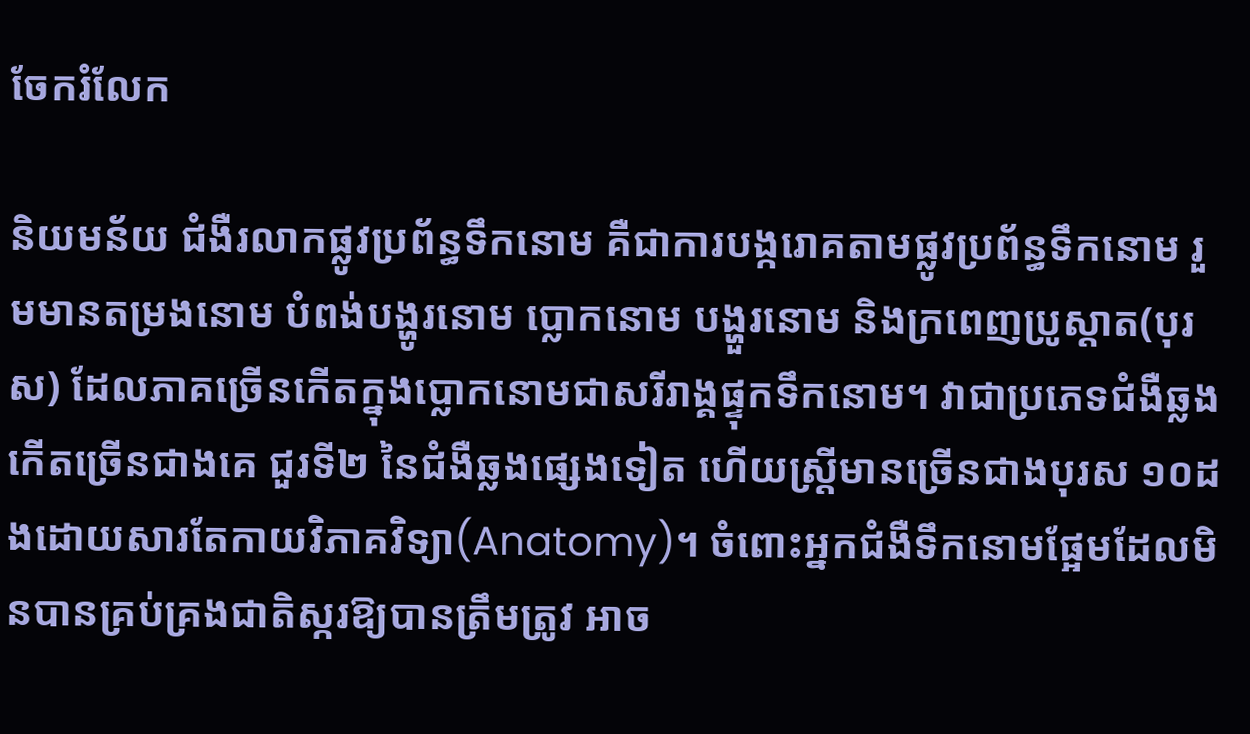ចែករំលែក

និយមន័យ ជំងឺរលាកផ្លូវប្រព័ន្ធទឹកនោម គឺជាការបង្ករោគតាមផ្លូវប្រព័ន្ធទឹកនោម រួមមានតម្រងនោម បំពង់បង្ហូរនោម ប្លោកនោម បង្ហួរនោម និងក្រពេញប្រូស្តាត(បុរស) ដែលភាគច្រើនកើតក្នុងប្លោកនោមជាសរីរាង្គផ្ទុកទឹកនោម។ វាជាប្រភេទជំងឺឆ្លងកើតច្រើនជាងគេ ជួរទី២ នៃជំងឺឆ្លងផ្សេងទៀត ហើយស្ត្រីមានច្រើនជាងបុរស ១០ដងដោយសារតែកាយវិភាគវិទ្យា(Anatomy)។ ចំពោះអ្នកជំងឺទឹកនោមផ្អែមដែលមិនបានគ្រប់គ្រងជាតិស្ករឱ្យបានត្រឹមត្រូវ អាច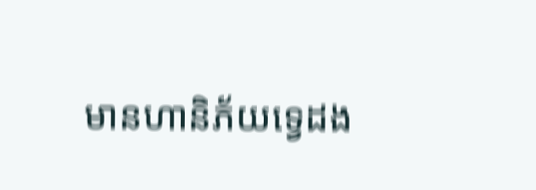មានហានិភ័យទ្វេដង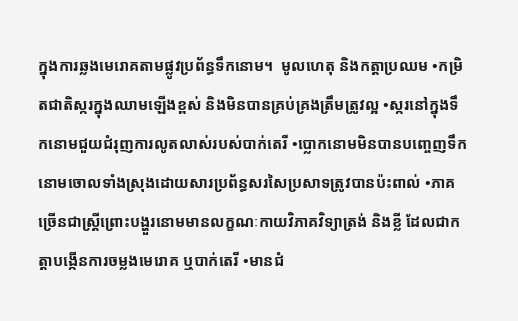ក្នុងការឆ្លងមេរោគតាមផ្លូវប្រព័ន្ធទឹកនោម។  មូលហេតុ និងកត្តាប្រឈម •កម្រិតជាតិស្ករក្នុងឈាមឡើងខ្ពស់ និងមិនបានគ្រប់គ្រងត្រឹមត្រូវល្អ •ស្ករនៅក្នុងទឹកនោមជួយជំរុញការលូតលាស់របស់បាក់តេរី •ប្លោកនោមមិនបានបញ្ចេញទឹកនោមចោលទាំងស្រុងដោយសារប្រព័ន្ធសរសៃប្រសាទត្រូវបានប៉ះពាល់ •ភាគច្រើនជាស្ត្រីព្រោះបង្ហួរនោមមានលក្ខណៈកាយវិភាគវិទ្យាត្រង់ និងខ្លី ដែលជាកត្តាបង្កើនការចម្លងមេរោគ ឬបាក់តេរី •មានជំ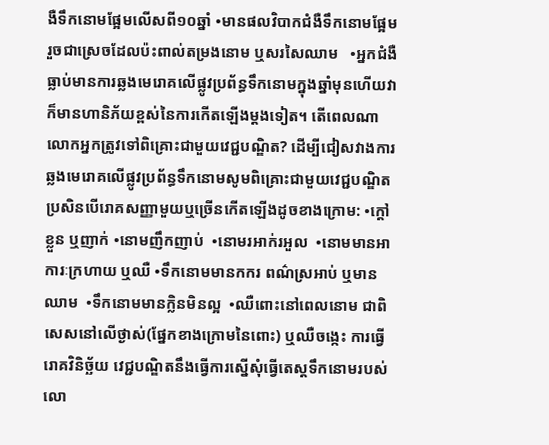ងឺទឹកនោមផ្អែមលើសពី១០ឆ្នាំ •មានផលវិបាកជំងឺទឹកនោមផ្អែមរួចជាស្រេចដែលប៉ះពាល់តម្រងនោម ឬសរសៃឈាម   •អ្នកជំងឺធ្លាប់មានការឆ្លងមេរោគលើផ្លូវប្រព័ន្ធទឹកនោមក្នុងឆ្នាំមុនហើយវាក៏មានហានិភ័យខ្ពស់នៃការកើតឡើងម្តងទៀត។ តើពេលណាលោកអ្នកត្រូវទៅពិគ្រោះជាមួយវេជ្ជបណ្ឌិត? ដើម្បីជៀសវាងការឆ្លងមេរោគលើផ្លូវប្រព័ន្ធទឹកនោមសូមពិគ្រោះជាមួយវេជ្ជបណ្ឌិត ប្រសិនបើរោគសញ្ញាមួយឬច្រើនកើតឡើងដូចខាងក្រោម: •ក្ដៅខ្លួន ឬញាក់ •នោមញឹកញាប់  •នោមរអាក់រអួល  •នោមមានអាការៈក្រហាយ ឬឈឺ •ទឹកនោមមានកករ ពណ៌ស្រអាប់ ឬមានឈាម  •ទឹកនោមមានក្លិនមិនល្អ  •ឈឺពោះនៅពេលនោម ជាពិសេសនៅលើថ្ងាស់(ផ្នែកខាងក្រោមនៃពោះ) ឬឈឺចង្កេះ ការធ្វើរោគវិនិច្ឆ័យ វេជ្ជបណ្ឌិតនឹងធ្វើការស្នើសុំធ្វើតេស្តទឹកនោមរបស់លោ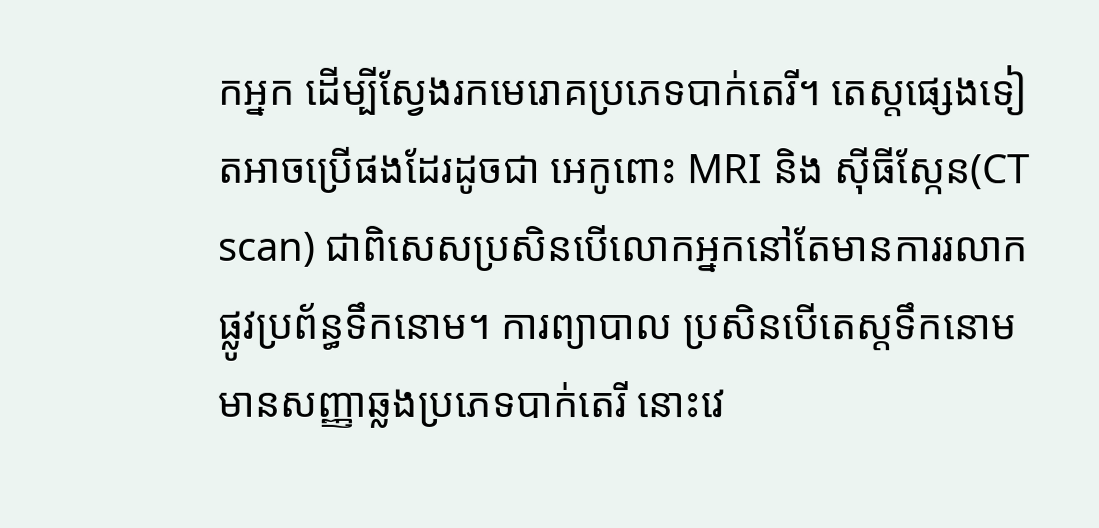កអ្នក ដើម្បីស្វែងរកមេរោគប្រភេទបាក់តេរី។ តេស្តផ្សេងទៀតអាចប្រើផងដែរដូចជា អេកូពោះ MRI និង ស៊ីធីស្កែន(CT scan) ជាពិសេសប្រសិនបើលោកអ្នកនៅតែមានការរលាកផ្លូវប្រព័ន្ធទឹកនោម។ ការព្យាបាល ប្រសិនបើតេស្តទឹកនោមមានសញ្ញាឆ្លងប្រភេទបាក់តេរី នោះវេ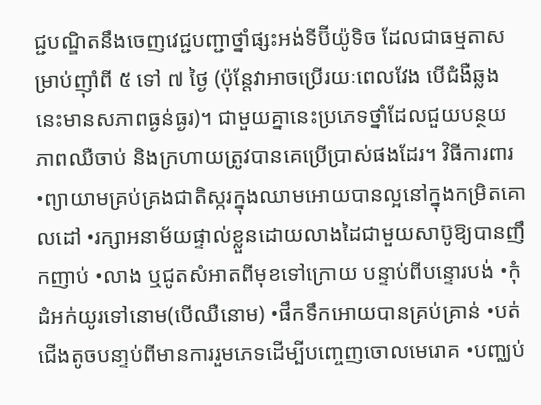ជ្ជបណ្ឌិតនឹងចេញវេជ្ជបញ្ជាថ្នាំផ្សះអង់ទីប៊ីយ៉ូទិច ដែលជាធម្មតាសម្រាប់ញ៉ាំពី ៥ ទៅ ៧ ថ្ងៃ (ប៉ុន្តែវាអាចប្រើរយៈពេលវែង បើជំងឺឆ្លងនេះមានសភាពធ្ងន់ធ្ងរ)។ ជាមួយគ្នានេះប្រភេទថ្នាំដែលជួយបន្ថយភាពឈឺចាប់ និងក្រហាយត្រូវបានគេប្រើប្រាស់ផងដែរ។ វិធីការពារ •ព្យាយាមគ្រប់គ្រងជាតិស្ករក្នុងឈាមអោយបានល្អនៅក្នុងកម្រិតគោលដៅ •រក្សាអនាម័យផ្ទាល់ខ្លួនដោយលាងដៃជាមួយសាប៊ូឱ្យបានញឹកញាប់ •លាង ឬជូតសំអាតពីមុខទៅក្រោយ បន្ទាប់ពីបន្ទោរបង់ •កុំដំអក់យូរទៅនោម(បើឈឺនោម) •ផឹកទឹកអោយបានគ្រប់គ្រាន់ •បត់ជើងតូចបនា្ទប់ពីមានការរួមភេទដើម្បីបញ្ចេញចោលមេរោគ •បញ្ឈប់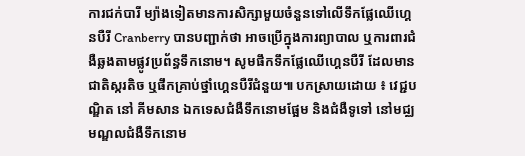ការជក់បារី ម្យ៉ាងទៀតមានការសិក្សាមួយចំនួនទៅលើទឹកផ្លែឈើហ្គេនបឺរី Cranberry បានបញ្ជាក់ថា អាចប្រើក្នុងការព្យាបាល ឬការពារជំងឺឆ្លងតាមផ្លូវប្រព័ន្ធទឹកនោម។ សូមផឹកទឹកផ្លែឈើហ្គេនបឺរី ដែលមានជាតិស្ករតិច ឬផឹកគ្រាប់ថ្នាំហ្គេនបឺរីជំនួយ៕ បកស្រាយដោយ ៖ វេជ្ជបណ្ឌិត នៅ គីមសាន ឯកទេសជំងឺទឹកនោមផ្អែម និងជំងឺទូទៅ នៅមជ្ឈមណ្ឌលជំងឺទឹកនោម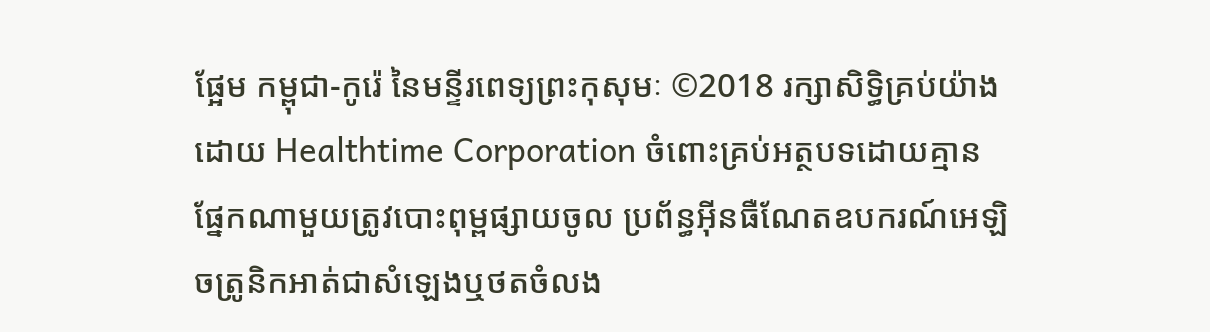ផ្អែម កម្ពុជា-កូរ៉េ នៃមន្ទីរពេទ្យព្រះកុសុមៈ ©2018 រក្សាសិទ្ធិគ្រប់យ៉ាងដោយ Healthtime Corporation ចំពោះគ្រប់អត្ថបទដោយគ្មានផ្នែកណាមួយត្រូវបោះពុម្ពផ្សាយចូល ប្រព័ន្ធអ៊ីនធឺណែតឧបករណ៍អេឡិចត្រូនិកអាត់ជាសំឡេងឬថតចំលង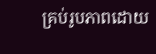គ្រប់រូបភាពដោយ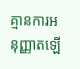គ្មានការអនុញ្ញាតឡើ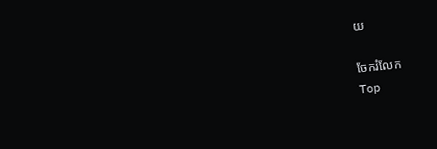យ

ចែករំលែក
Top